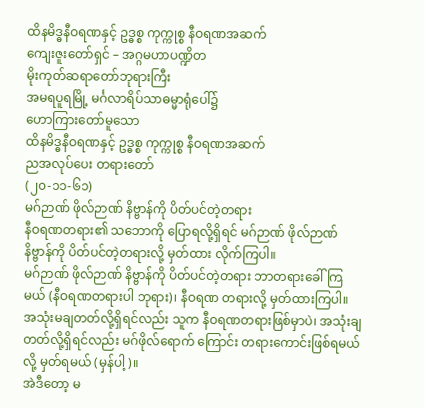ထိနမိဒ္ဓနီဝရဏနှင့် ဥဒ္ဓစ္စ ကုက္ကုစ္စ နီဝရဏအဆက်
ကျေးဇူးတော်ရှင် – အဂ္ဂမဟာပဏ္ဍိတ
မိုးကုတ်ဆရာတော်ဘုရားကြီး
အမရပူရမြို့ မင်္ဂလာရိပ်သာဓမ္မာရုံပေါ်၌
ဟောကြားတော်မူသော
ထိနမိဒ္ဓနီဝရဏနှင့် ဥဒ္ဓစ္စ ကုက္ကုစ္စ နီဝရဏအဆက်
ညအလုပ်ပေး တရားတော်
(၂၀-၁၁-၆၁)
မဂ်ဉာဏ် ဖိုလ်ဉာဏ် နိဗ္ဗာန်ကို ပိတ်ပင်တဲ့တရား
နီဝရဏတရား၏ သဘောကို ပြောရလို့ရှိရင် မဂ်ဉာဏ် ဖိုလ်ဉာဏ် နိဗ္ဗာန်ကို ပိတ်ပင်တဲ့တရားလို့ မှတ်ထား လိုက်ကြပါ။
မဂ်ဉာဏ် ဖိုလ်ဉာဏ် နိဗ္ဗာန်ကို ပိတ်ပင်တဲ့တရား ဘာတရားခေါ်ကြမယ် (နီဝရဏတရားပါ ဘုရား)၊ နီဝရဏ တရားလို့ မှတ်ထားကြပါ။
အသုံးမချတတ်လို့ရှိရင်လည်း သူက နီဝရဏတရားဖြစ်မှာပဲ၊ အသုံးချတတ်လို့ရှိရင်လည်း မဂ်ဖိုလ်ရောက် ကြောင်း တရားကောင်းဖြစ်ရမယ်လို့ မှတ်ရမယ် (မှန်ပါ့)။
အဲဒီတော့ မ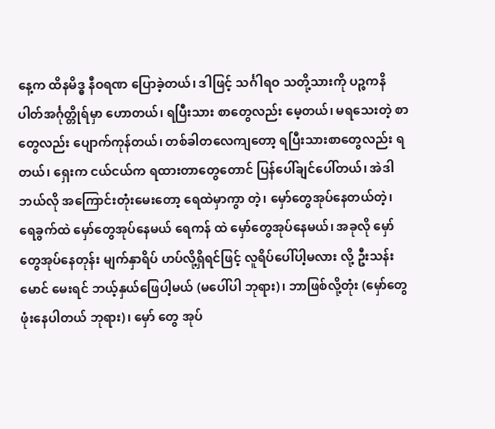နေ့က ထိနမိဒ္ဓ နီဝရဏ ပြောခဲ့တယ်၊ ဒါဖြင့် သင်္ဂါရဝ သတို့သားကို ပဉ္စကနိပါတ်အင်္ဂုတ္တိုရ်မှာ ဟောတယ်၊ ရပြီးသား စာတွေလည်း မေ့တယ်၊ မရသေးတဲ့ စာတွေလည်း ပျောက်ကုန်တယ်၊ တစ်ခါတလေကျတော့ ရပြီးသားစာတွေလည်း ရတယ်၊ ရှေးက ငယ်ငယ်က ရထားတာတွေတောင် ပြန်ပေါ်ချင်ပေါ်တယ်၊ အဲဒါ ဘယ်လို အကြောင်းတုံးမေးတော့ ရေထဲမှာကွာ တဲ့၊ မှော်တွေအုပ်နေတယ်တဲ့၊ ရေခွက်ထဲ မှော်တွေအုပ်နေမယ် ရေကန် ထဲ မှော်တွေအုပ်နေမယ်၊ အခုလို မှော်တွေအုပ်နေတုန်း မျက်နှာရိပ် ဟပ်လို့ရှိရင်ဖြင့် လူရိပ်ပေါ်ပါ့မလား လို့ ဦးသန်းမောင် မေးရင် ဘယ့်နှယ်ဖြေပါ့မယ် (မပေါ်ပါ ဘုရား)၊ ဘာဖြစ်လို့တုံး (မှော်တွေဖုံးနေပါတယ် ဘုရား)၊ မှော် တွေ အုပ်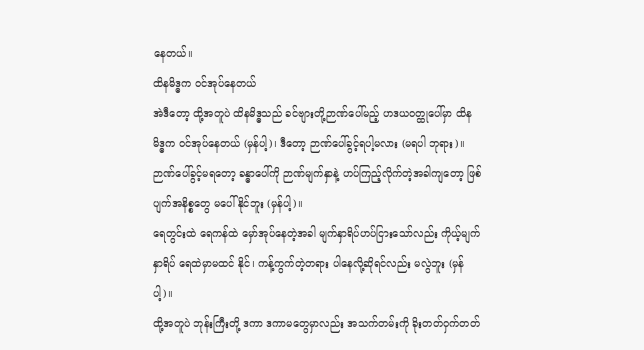နေတယ်။
ထိနမိဒ္ဓက ဝင်အုပ်နေတယ်
အဲဒီတော့ ထို့အတူပဲ ထိနမိဒ္ဓသည် ခင်ဗျားတို့ဉာဏ်ပေါ်မည့် ဟဒယဝတ္ထုပေါ်မှာ ထိနမိဒ္ဓက ဝင်အုပ်နေတယ် (မှန်ပါ့)၊ ဒီတော့ ဉာဏ်ပေါ်ခွင့်ရပါ့မလား (မရပါ ဘုရား)။
ဉာဏ်ပေါ်ခွင့်မရတော့ ခန္ဓာပေါ်ကို ဉာဏ်မျက်နှာနဲ့ ဟပ်ကြည့်လိုက်တဲ့အခါကျတော့ ဖြစ်ပျက်အနိစ္စတွေ မပေါ်နိုင်ဘူး (မှန်ပါ့)။
ရေတွင်းထဲ ရေကန်ထဲ မှော်အုပ်နေတဲ့အခါ မျက်နှာရိပ်ဟပ်ငြားသော်လည်း ကိုယ့်မျက်နှာရိပ် ရေထဲမှာမထင် နိုင်၊ ကန့်ကွက်တဲ့တရား ပါနေလို့ဆိုရင်လည်း မလွဲဘူး (မှန်ပါ့)။
ထို့အတူပဲ ဘုန်းကြီးတို့ ဒကာ ဒကာမတွေမှာလည်း အသက်တမ်းကို ခိုးတတ်ဝှက်တတ်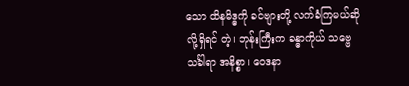သော ထိနမိဒ္ဓကို ခင်ဗျားတို့ လက်ခံကြမယ်ဆိုလို့ရှိရင် တဲ့၊ ဘုန်းကြီးက ခန္ဓာကိုယ် သဗ္ဗေသင်္ခါရာ အနိစ္စာ၊ ဝေဒနာ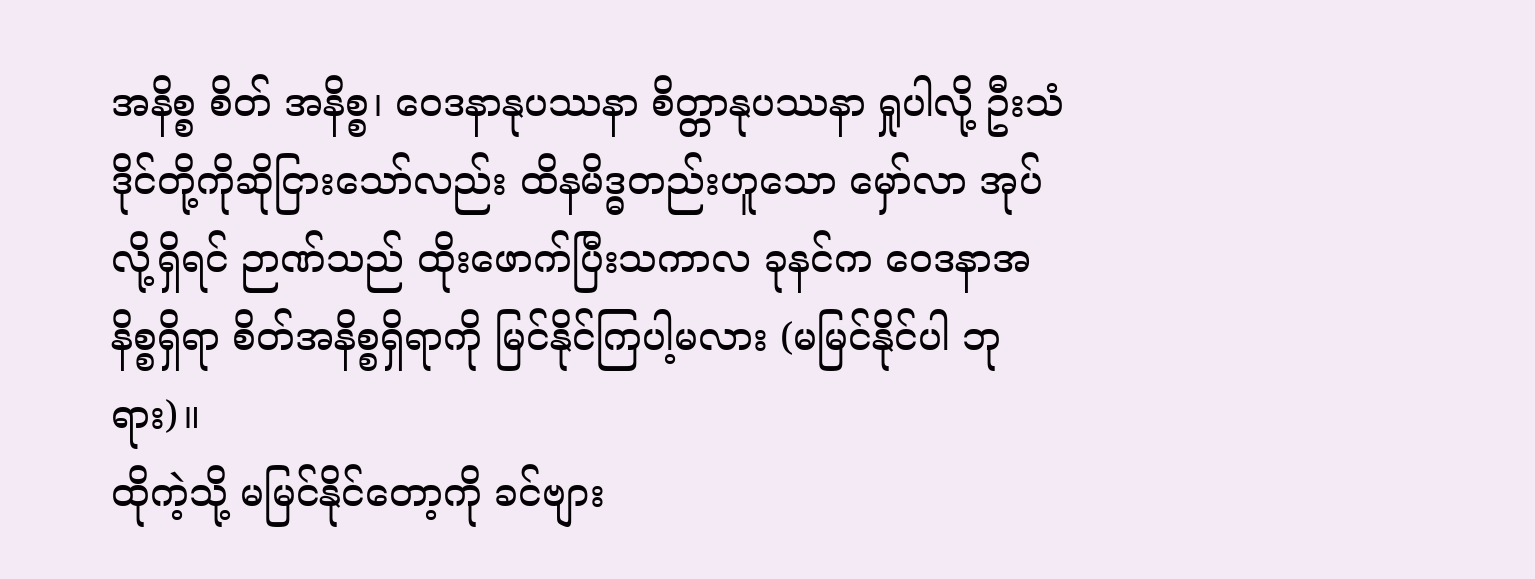အနိစ္စ စိတ် အနိစ္စ၊ ဝေဒနာနုပဿနာ စိတ္တာနုပဿနာ ရှုပါလို့ ဦးသံဒိုင်တို့ကိုဆိုငြားသော်လည်း ထိနမိဒ္ဓတည်းဟူသော မှော်လာ အုပ်လို့ရှိရင် ဉာဏ်သည် ထိုးဖောက်ပြီးသကာလ ခုနင်က ဝေဒနာအနိစ္စရှိရာ စိတ်အနိစ္စရှိရာကို မြင်နိုင်ကြပါ့မလား (မမြင်နိုင်ပါ ဘုရား)။
ထိုကဲ့သို့ မမြင်နိုင်တော့ကို ခင်ဗျား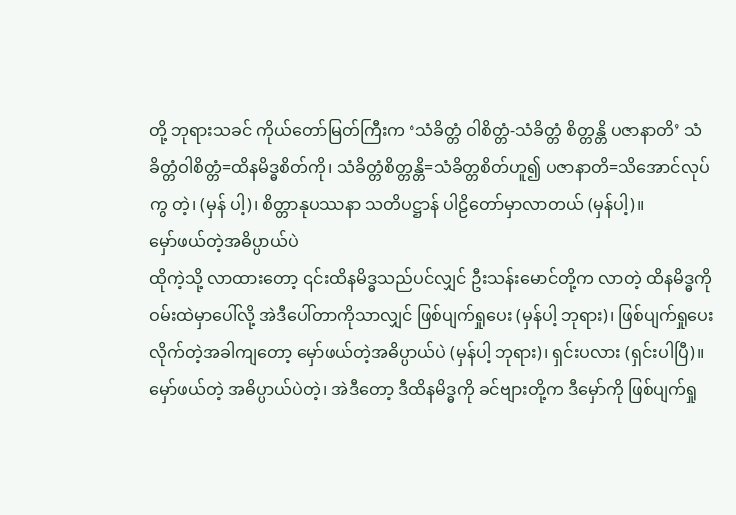တို့ ဘုရားသခင် ကိုယ်တော်မြတ်ကြီးက ‘သံခိတ္တံ ဝါစိတ္တံ-သံခိတ္တံ စိတ္တန္တိ ပဇာနာတိ’ သံခိတ္တံဝါစိတ္တံ=ထိနမိဒ္ဓစိတ်ကို၊ သံခိတ္တံစိတ္တန္တိ=သံခိတ္တစိတ်ဟူ၍ ပဇာနာတိ=သိအောင်လုပ်ကွ တဲ့၊ (မှန် ပါ့)၊ စိတ္တာနုပဿနာ သတိပဋ္ဌာန် ပါဠိတော်မှာလာတယ် (မှန်ပါ့)။
မှော်ဖယ်တဲ့အဓိပ္ပာယ်ပဲ
ထိုကဲ့သို့ လာထားတော့ ၎င်းထိနမိဒ္ဓသည်ပင်လျှင် ဦးသန်းမောင်တို့က လာတဲ့ ထိနမိဒ္ဓကို ဝမ်းထဲမှာပေါ်လို့ အဲဒီပေါ်တာကိုသာလျှင် ဖြစ်ပျက်ရှုပေး (မှန်ပါ့ ဘုရား)၊ ဖြစ်ပျက်ရှုပေးလိုက်တဲ့အခါကျတော့ မှော်ဖယ်တဲ့အဓိပ္ပာယ်ပဲ (မှန်ပါ့ ဘုရား)၊ ရှင်းပလား (ရှင်းပါပြီ)။
မှော်ဖယ်တဲ့ အဓိပ္ပာယ်ပဲတဲ့၊ အဲဒီတော့ ဒီထိနမိဒ္ဓကို ခင်ဗျားတို့က ဒီမှော်ကို ဖြစ်ပျက်ရှု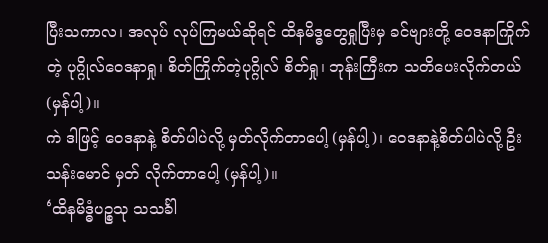ပြီးသကာလ၊ အလုပ် လုပ်ကြမယ်ဆိုရင် ထိနမိဒ္ဓတွေရှုပြီးမှ ခင်ဗျားတို့ ဝေဒနာကြိုက်တဲ့ ပုဂ္ဂိုလ်ဝေဒနာရှု၊ စိတ်ကြိုက်တဲ့ပုဂ္ဂိုလ် စိတ်ရှု၊ ဘုန်းကြီးက သတိပေးလိုက်တယ် (မှန်ပါ့)။
ကဲ ဒါဖြင့် ဝေဒနာနဲ့ စိတ်ပါပဲလို့ မှတ်လိုက်တာပေါ့ (မှန်ပါ့)၊ ဝေဒနာနဲ့စိတ်ပါပဲလို့ ဦးသန်းမောင် မှတ် လိုက်တာပေါ့ (မှန်ပါ့)။
‘ထိနမိဒ္ဓံပဉ္စသု သသင်္ခါ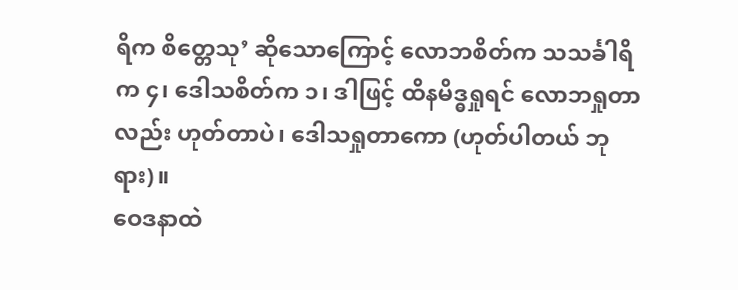ရိက စိတ္တေသု’ ဆိုသောကြောင့် လောဘစိတ်က သသင်္ခါရိက ၄၊ ဒေါသစိတ်က ၁၊ ဒါဖြင့် ထိနမိဒ္ဓရှုရင် လောဘရှုတာလည်း ဟုတ်တာပဲ၊ ဒေါသရှုတာကော (ဟုတ်ပါတယ် ဘုရား)။
ဝေဒနာထဲ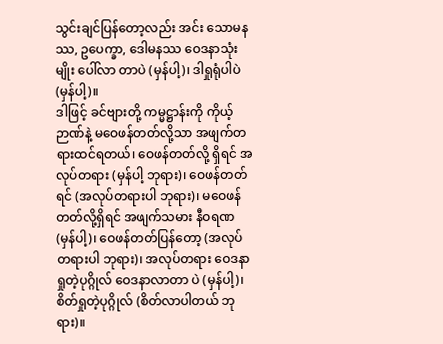သွင်းချင်ပြန်တော့လည်း အင်း သောမနဿ, ဥပေက္ခာ, ဒေါမနဿ ဝေဒနာသုံးမျိုး ပေါ်လာ တာပဲ (မှန်ပါ့)၊ ဒါရှုရုံပါပဲ (မှန်ပါ့)။
ဒါဖြင့် ခင်ဗျားတို့ ကမ္မဋ္ဌာန်းကို ကိုယ့်ဉာဏ်နဲ့ မဝေဖန်တတ်လို့သာ အဖျက်တရားထင်ရတယ်၊ ဝေဖန်တတ်လို့ ရှိရင် အလုပ်တရား (မှန်ပါ့ ဘုရား)၊ ဝေဖန်တတ်ရင် (အလုပ်တရားပါ ဘုရား)၊ မဝေဖန်တတ်လို့ရှိရင် အဖျက်သမား နီဝရဏ (မှန်ပါ့)၊ ဝေဖန်တတ်ပြန်တော့ (အလုပ်တရားပါ ဘုရား)၊ အလုပ်တရား ဝေဒနာရှုတဲ့ပုဂ္ဂိုလ် ဝေဒနာလာတာ ပဲ (မှန်ပါ့)၊ စိတ်ရှုတဲ့ပုဂ္ဂိုလ် (စိတ်လာပါတယ် ဘုရား)။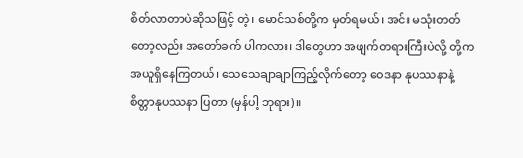စိတ်လာတာပဲဆိုသဖြင့် တဲ့၊ မောင်သစ်တို့က မှတ်ရမယ်၊ အင်း မသုံးတတ်တော့လည်း အတော်ခက် ပါကလား၊ ဒါတွေဟာ အဖျက်တရားကြီးပဲလို့ တို့ကအယူရှိနေကြတယ်၊ သေသေချာချာကြည့်လိုက်တော့ ဝေဒနာ နုပဿနာနဲ့ စိတ္တာနုပဿနာ ပြတာ (မှန်ပါ့ ဘုရား)။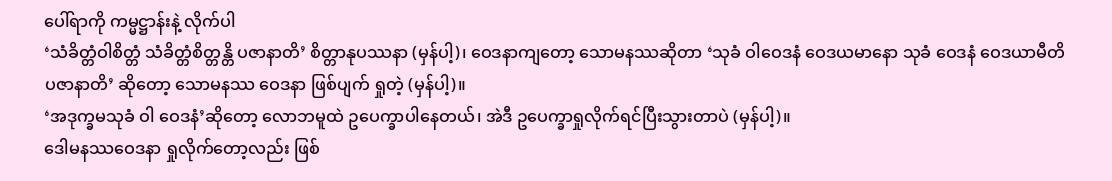ပေါ်ရာကို ကမ္မဋ္ဌာန်းနဲ့ လိုက်ပါ
‘သံခိတ္တံဝါစိတ္တံ သံခိတ္တံစိတ္တန္တိ ပဇာနာတိ’ စိတ္တာနုပဿနာ (မှန်ပါ့)၊ ဝေဒနာကျတော့ သောမနဿဆိုတာ ‘သုခံ ဝါဝေဒနံ ဝေဒယမာနော သုခံ ဝေဒနံ ဝေဒယာမီတိ ပဇာနာတိ’ ဆိုတော့ သောမနဿ ဝေဒနာ ဖြစ်ပျက် ရှုတဲ့ (မှန်ပါ့)။
‘အဒုက္ခမသုခံ ဝါ ဝေဒနံ’ဆိုတော့ လောဘမူထဲ ဥပေက္ခာပါနေတယ်၊ အဲဒီ ဥပေက္ခာရှုလိုက်ရင်ပြီးသွားတာပဲ (မှန်ပါ့)။
ဒေါမနဿဝေဒနာ ရှုလိုက်တော့လည်း ဖြစ်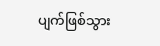ပျက်ဖြစ်သွား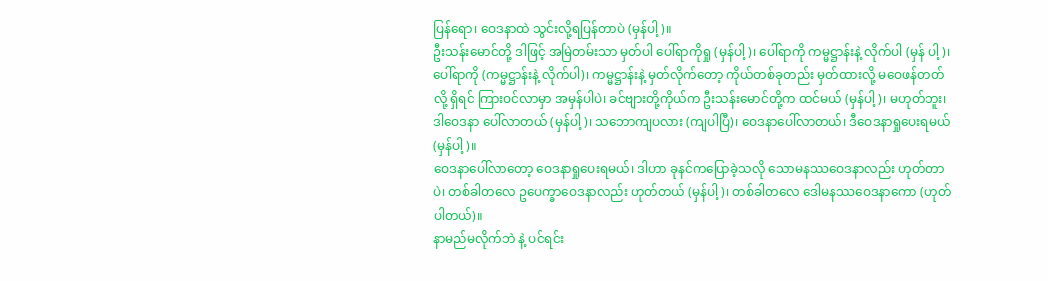ပြန်ရော၊ ဝေဒနာထဲ သွင်းလို့ရပြန်တာပဲ (မှန်ပါ့)။
ဦးသန်းမောင်တို့ ဒါဖြင့် အမြဲတမ်းသာ မှတ်ပါ ပေါ်ရာကိုရှု (မှန်ပါ့)၊ ပေါ်ရာကို ကမ္မဋ္ဌာန်းနဲ့ လိုက်ပါ (မှန် ပါ့)၊ ပေါ်ရာကို (ကမ္မဋ္ဌာန်းနဲ့ လိုက်ပါ)၊ ကမ္မဋ္ဌာန်းနဲ့ မှတ်လိုက်တော့ ကိုယ်တစ်ခုတည်း မှတ်ထားလို့ မဝေဖန်တတ်လို့ ရှိရင် ကြားဝင်လာမှာ အမှန်ပါပဲ၊ ခင်ဗျားတို့ကိုယ်က ဦးသန်းမောင်တို့က ထင်မယ် (မှန်ပါ့)၊ မဟုတ်ဘူး၊ ဒါဝေဒနာ ပေါ်လာတယ် (မှန်ပါ့)၊ သဘောကျပလား (ကျပါပြီ)၊ ဝေဒနာပေါ်လာတယ်၊ ဒီဝေဒနာရှုပေးရမယ် (မှန်ပါ့)။
ဝေဒနာပေါ်လာတော့ ဝေဒနာရှုပေးရမယ်၊ ဒါဟာ ခုနင်ကပြောခဲ့သလို သောမနဿဝေဒနာလည်း ဟုတ်တာ ပဲ၊ တစ်ခါတလေ ဥပေက္ခာဝေဒနာလည်း ဟုတ်တယ် (မှန်ပါ့)၊ တစ်ခါတလေ ဒေါမနဿဝေဒနာကော (ဟုတ်ပါတယ်)။
နာမည်မလိုက်ဘဲ နဲ့ ပင်ရင်း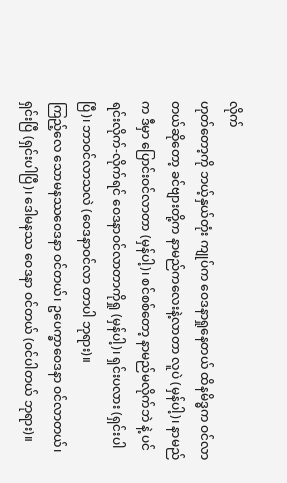လိုက်
ဟုတ်တော့ကို ဘယ့်နှယ်တုံး ကျုပ်က ဝေဒနာရှုနေတယ် ထိနမိဒ္ဓက ဝင်လာတယ်ဆိုတော့ ခင်ဗျားတို့က နာမည်ကလေးနဲ့လာတာ လူပဲ (မှန်ပါ့)၊ နာမည်က ဒီမှာ ပြောင်းဝင်လာတာ (မှန်ပါ့)၊ စင်စစ်တော့ နာမည်မလိုက်ဘဲ နဲ့ ပင်ရင်းလိုက်-လိုက်ရင် ဝေဒနာဝင်လာတာကိုရှု (မှန်ပါ့)၊ ရှင်းပလား (ရှင်းပါပြီ)၊ ဘာဝင်လာသလဲ (ဝေဒနာဝင်လာ တာပါ ဘုရား)။
ကြည့်လေ သောမနဿဝေဒနာ ဝင်တယ်၊ ဥပေက္ခာဝေဒနာ ဝင်လာတယ်၊ ရှင်းပြီ (ရှင်းပါပြီ)၊ ဒေါမနဿ ဝေဒနာ ဝင်တယ် (ဝင်ပါတယ် ဘုရား)။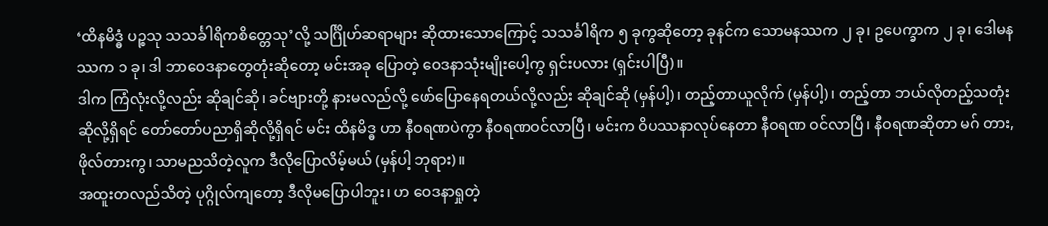‘ထိနမိဒ္ဓံ ပဉ္စသု သသင်္ခါရိကစိတ္တေသု’လို့ သင်္ဂြိုဟ်ဆရာများ ဆိုထားသောကြောင့် သသင်္ခါရိက ၅ ခုကွဆိုတော့ ခုနင်က သောမနဿက ၂ ခု၊ ဥပေက္ခာက ၂ ခု၊ ဒေါမနဿက ၁ ခု၊ ဒါ ဘာဝေဒနာတွေတုံးဆိုတော့ မင်းအခု ပြောတဲ့ ဝေဒနာသုံးမျိုးပေါ့ကွ ရှင်းပလား (ရှင်းပါပြီ)။
ဒါက ကြံလုံးလို့လည်း ဆိုချင်ဆို၊ ခင်ဗျားတို့ နားမလည်လို့ ဖော်ပြောနေရတယ်လို့လည်း ဆိုချင်ဆို (မှန်ပါ့)၊ တည့်တာယူလိုက် (မှန်ပါ့)၊ တည့်တာ ဘယ်လိုတည့်သတုံး ဆိုလို့ရှိရင် တော်တော်ပညာရှိဆိုလို့ရှိရင် မင်း ထိနမိဒ္ဓ ဟာ နီဝရဏပဲကွာ နီဝရဏဝင်လာပြီ၊ မင်းက ဝိပဿနာလုပ်နေတာ နီဝရဏ ဝင်လာပြီ၊ နီဝရဏဆိုတာ မဂ် တား, ဖိုလ်တားကွ၊ သာမညသိတဲ့လူက ဒီလိုပြောလိမ့်မယ် (မှန်ပါ့ ဘုရား)။
အထူးတလည်သိတဲ့ ပုဂ္ဂိုလ်ကျတော့ ဒီလိုမပြောပါဘူး၊ ဟ ဝေဒနာရှုတဲ့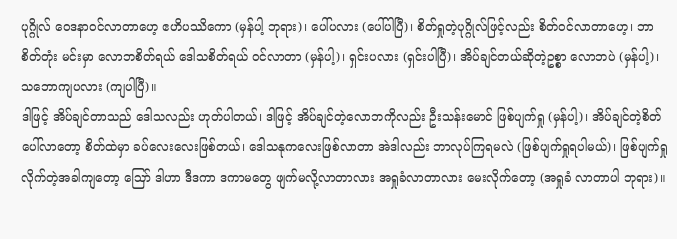ပုဂ္ဂိုလ် ဝေဒနာဝင်လာတာဟေ့ ဧဟိပဿိကော (မှန်ပါ့ ဘုရား)၊ ပေါ်ပလား (ပေါ်ပါပြီ)၊ စိတ်ရှုတဲ့ပုဂ္ဂိုလ်ဖြင့်လည်း စိတ်ဝင်လာတာဟေ့၊ ဘာစိတ်တုံး မင်းမှာ လောဘစိတ်ရယ် ဒေါသစိတ်ရယ် ဝင်လာတာ (မှန်ပါ့)၊ ရှင်းပလား (ရှင်းပါပြီ)၊ အိပ်ချင်တယ်ဆိုတဲ့ဥစ္စာ လောဘပဲ (မှန်ပါ့)၊ သဘောကျပလား (ကျပါပြီ)။
ဒါဖြင့် အိပ်ချင်တာသည် ဒေါသလည်း ဟုတ်ပါတယ်၊ ဒါဖြင့် အိပ်ချင်တဲ့လောဘကိုလည်း ဦးသန်းမောင် ဖြစ်ပျက်ရှု (မှန်ပါ့)၊ အိပ်ချင်တဲ့စိတ်ပေါ်လာတော့ စိတ်ထဲမှာ ခပ်လေးလေးဖြစ်တယ်၊ ဒေါသနုကလေးဖြစ်လာတာ အဲဒါလည်း ဘာလုပ်ကြရမလဲ (ဖြစ်ပျက်ရှုရပါမယ်)၊ ဖြစ်ပျက်ရှုလိုက်တဲ့အခါကျတော့ ဪ ဒါဟာ ဒီဒကာ ဒကာမတွေ ဖျက်မလို့လာတာလား အရှုခံလာတာလား မေးလိုက်တော့ (အရှုခံ လာတာပါ ဘုရား)။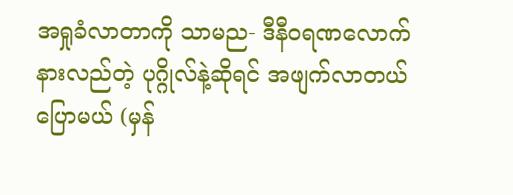အရှုခံလာတာကို သာမည- ဒီနီဝရဏလောက် နားလည်တဲ့ ပုဂ္ဂိုလ်နဲ့ဆိုရင် အဖျက်လာတယ် ပြောမယ် (မှန်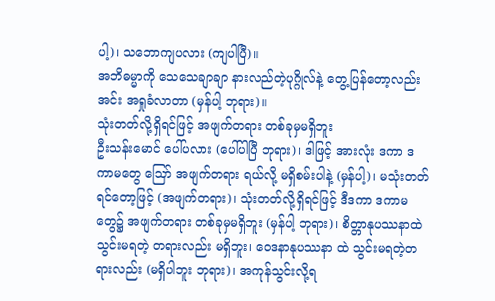ပါ့)၊ သဘောကျပလား (ကျပါပြီ)။
အဘိဓမ္မာကို သေသေချာချာ နားလည်တဲ့ပုဂ္ဂိုလ်နဲ့ တွေ့ပြန်တော့လည်း အင်း အရှုခံလာတာ (မှန်ပါ့ ဘုရား)။
သုံးတတ်လို့ရှိရင်ဖြင့် အဖျက်တရား တစ်ခုမှမရှိဘူး
ဦးသန်းမောင် ပေါ်ပလား (ပေါ်ပါပြီ ဘုရား)၊ ဒါဖြင့် အားလုံး ဒကာ ဒကာမတွေ ဪ အဖျက်တရား ရယ်လို့ မရှိစမ်းပါနဲ့ (မှန်ပါ့)၊ မသုံးတတ်ရင်တော့ဖြင့် (အဖျက်တရား)၊ သုံးတတ်လို့ရှိရင်ဖြင့် ဒီဒကာ ဒကာမတွေ၌ အဖျက်တရား တစ်ခုမှမရှိဘူး (မှန်ပါ့ ဘုရား)၊ စိတ္တာနုပဿနာထဲ သွင်းမရတဲ့ တရားလည်း မရှိဘူး၊ ဝေဒနာနုပဿနာ ထဲ သွင်းမရတဲ့တရားလည်း (မရှိပါဘူး ဘုရား)၊ အကုန်သွင်းလို့ရ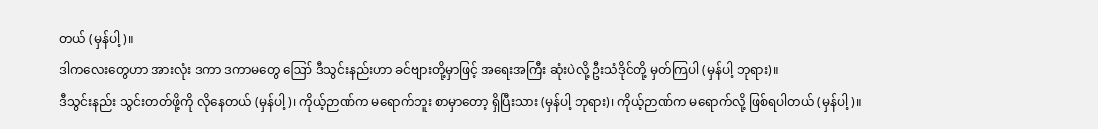တယ် (မှန်ပါ့)။
ဒါကလေးတွေဟာ အားလုံး ဒကာ ဒကာမတွေ ဪ ဒီသွင်းနည်းဟာ ခင်ဗျားတို့မှာဖြင့် အရေးအကြီး ဆုံးပဲလို့ ဦးသံဒိုင်တို့ မှတ်ကြပါ (မှန်ပါ့ ဘုရား)။
ဒီသွင်းနည်း သွင်းတတ်ဖို့ကို လိုနေတယ် (မှန်ပါ့)၊ ကိုယ့်ဉာဏ်က မရောက်ဘူး စာမှာတော့ ရှိပြီးသား (မှန်ပါ့ ဘုရား)၊ ကိုယ့်ဉာဏ်က မရောက်လို့ ဖြစ်ရပါတယ် (မှန်ပါ့)။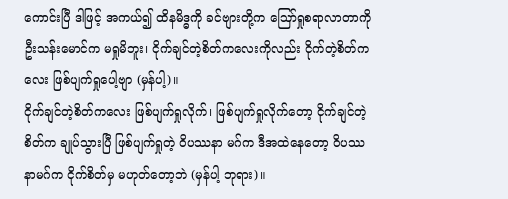ကောင်းပြီ ဒါဖြင့် အကယ်၍ ထိနမိဒ္ဓကို ခင်ဗျားတို့က ဪရှုစရာလာတာကို ဦးသန်းမောင်က မရှုမိဘူး၊ ငိုက်ချင်တဲ့စိတ်ကလေးကိုလည်း ငိုက်တဲ့စိတ်ကလေး ဖြစ်ပျက်ရှုပေါ့ဗျာ (မှန်ပါ့)။
ငိုက်ချင်တဲ့စိတ်ကလေး ဖြစ်ပျက်ရှုလိုက်၊ ဖြစ်ပျက်ရှုလိုက်တော့ ငိုက်ချင်တဲ့စိတ်က ချုပ်သွားပြီ ဖြစ်ပျက်ရှုတဲ့ ဝိပဿနာ မဂ်က ဒီအထဲနေတော့ ဝိပဿနာမဂ်က ငိုက်စိတ်မှ မဟုတ်တော့ဘဲ (မှန်ပါ့ ဘုရား)။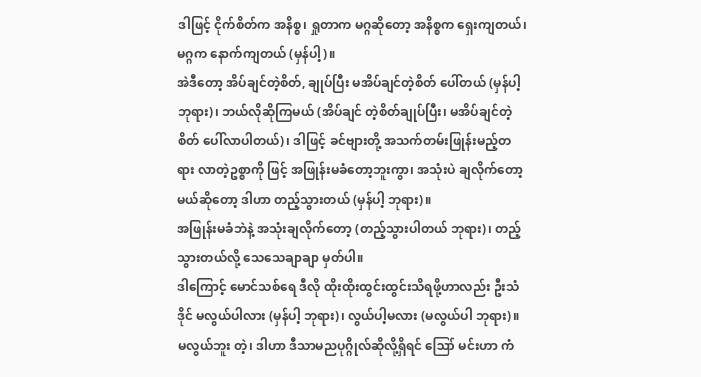ဒါဖြင့် ငိုက်စိတ်က အနိစ္စ၊ ရှုတာက မဂ္ဂဆိုတော့ အနိစ္စက ရှေးကျတယ်၊ မဂ္ဂက နောက်ကျတယ် (မှန်ပါ့)။
အဲဒီတော့ အိပ်ချင်တဲ့စိတ်, ချုပ်ပြီး မအိပ်ချင်တဲ့စိတ် ပေါ်တယ် (မှန်ပါ့ ဘုရား)၊ ဘယ်လိုဆိုကြမယ် (အိပ်ချင် တဲ့စိတ်ချုပ်ပြီး၊ မအိပ်ချင်တဲ့စိတ် ပေါ်လာပါတယ်)၊ ဒါဖြင့် ခင်ဗျားတို့ အသက်တမ်းဖြုန်းမည့်တရား လာတဲ့ဥစ္စာကို ဖြင့် အဖြုန်းမခံတော့ဘူးကွာ၊ အသုံးပဲ ချလိုက်တော့မယ်ဆိုတော့ ဒါဟာ တည့်သွားတယ် (မှန်ပါ့ ဘုရား)။
အဖြုန်းမခံဘဲနဲ့ အသုံးချလိုက်တော့ (တည့်သွားပါတယ် ဘုရား)၊ တည့်သွားတယ်လို့ သေသေချာချာ မှတ်ပါ။
ဒါကြောင့် မောင်သစ်ရေ ဒီလို ထိုးထိုးထွင်းထွင်းသိရဖို့ဟာလည်း ဦးသံဒိုင် မလွယ်ပါလား (မှန်ပါ့ ဘုရား)၊ လွယ်ပါ့မလား (မလွယ်ပါ ဘုရား)။
မလွယ်ဘူး တဲ့၊ ဒါဟာ ဒီသာမညပုဂ္ဂိုလ်ဆိုလို့ရှိရင် ဪ မင်းဟာ ကံ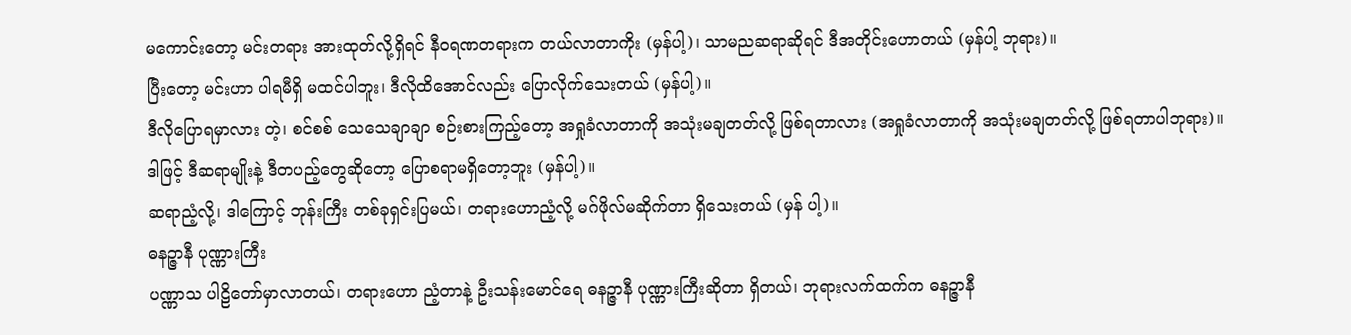မကောင်းတော့ မင်းတရား အားထုတ်လို့ရှိရင် နီဝရဏတရားက တယ်လာတာကိုး (မှန်ပါ့)၊ သာမညဆရာဆိုရင် ဒီအတိုင်းဟောတယ် (မှန်ပါ့ ဘုရား)။
ပြီးတော့ မင်းဟာ ပါရမီရှိ မထင်ပါဘူး၊ ဒီလိုထိအောင်လည်း ပြောလိုက်သေးတယ် (မှန်ပါ့)။
ဒီလိုပြောရမှာလား တဲ့၊ စင်စစ် သေသေချာချာ စဉ်းစားကြည့်တော့ အရှုခံလာတာကို အသုံးမချတတ်လို့ ဖြစ်ရတာလား (အရှုခံလာတာကို အသုံးမချတတ်လို့ ဖြစ်ရတာပါဘုရား)။
ဒါဖြင့် ဒီဆရာမျိုးနဲ့ ဒီတပည့်တွေဆိုတော့ ပြောစရာမရှိတော့ဘူး (မှန်ပါ့)။
ဆရာညံ့လို့၊ ဒါကြောင့် ဘုန်းကြီး တစ်ခုရှင်းပြမယ်၊ တရားဟောညံ့လို့ မဂ်ဖိုလ်မဆိုက်တာ ရှိသေးတယ် (မှန် ပါ့)။
ဓနဉ္ဇာနီ ပုဏ္ဏားကြီး
ပဏ္ဏာသ ပါဠိတော်မှာလာတယ်၊ တရားဟော ညံ့တာနဲ့ ဦးသန်းမောင်ရေ ဓနဉ္ဇာနီ ပုဏ္ဏားကြီးဆိုတာ ရှိတယ်၊ ဘုရားလက်ထက်က ဓနဉ္ဇာနီ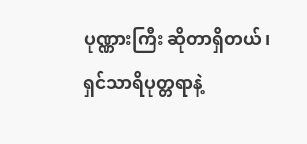ပုဏ္ဏားကြီး ဆိုတာရှိတယ်၊ ရှင်သာရိပုတ္တရာနဲ့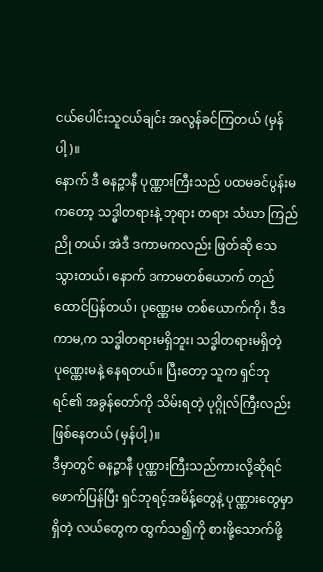ငယ်ပေါင်းသူငယ်ချင်း အလွန်ခင်ကြတယ် (မှန်ပါ့)။
နောက် ဒီ ဓနဉ္ဇာနီ ပုဏ္ဏားကြီးသည် ပထမခင်ပွန်းမကတော့ သဒ္ဓါတရားနဲ့ ဘုရား တရား သံဃာ ကြည်ညို တယ်၊ အဲဒီ ဒကာမကလည်း ဖြတ်ဆို သေသွားတယ်၊ နောက် ဒကာမတစ်ယောက် တည်ထောင်ပြန်တယ်၊ ပုဏ္ဏေးမ တစ်ယောက်ကို၊ ဒီဒကာမ,က သဒ္ဓါတရားမရှိဘူး၊ သဒ္ဓါတရားမရှိတဲ့ ပုဏ္ဏေးမနဲ့ နေရတယ်။ ပြီးတော့ သူက ရှင်ဘုရင်၏ အခွန်တော်ကို သိမ်းရတဲ့ ပုဂ္ဂိုလ်ကြီးလည်း ဖြစ်နေတယ် (မှန်ပါ့)။
ဒီမှာတွင် ဓနဉ္ဇာနီ ပုဏ္ဏားကြီးသည်ကားလို့ဆိုရင် ဖောက်ပြန်ပြီး ရှင်ဘုရင့်အမိန့်တွေနဲ့ ပုဏ္ဏားတွေမှာရှိတဲ့ လယ်တွေက ထွက်သ၍ကို စားဖို့သောက်ဖို့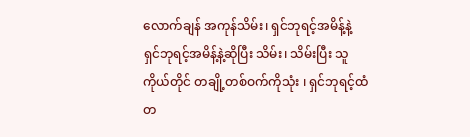လောက်ချန် အကုန်သိမ်း၊ ရှင်ဘုရင့်အမိန့်နဲ့ ရှင်ဘုရင့်အမိန့်နဲ့ဆိုပြီး သိမ်း၊ သိမ်းပြီး သူကိုယ်တိုင် တချို့တစ်ဝက်ကိုသုံး ၊ ရှင်ဘုရင့်ထံ တ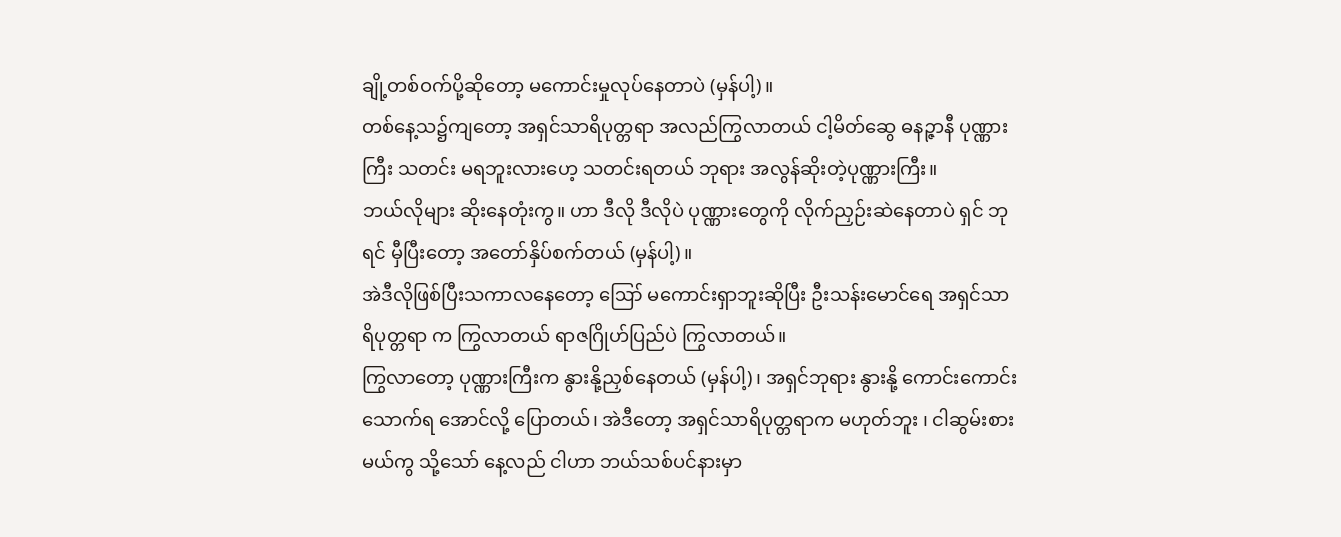ချို့တစ်ဝက်ပို့ဆိုတော့ မကောင်းမှုလုပ်နေတာပဲ (မှန်ပါ့)။
တစ်နေ့သ၌ကျတော့ အရှင်သာရိပုတ္တရာ အလည်ကြွလာတယ် ငါ့မိတ်ဆွေ ဓနဉ္ဇာနီ ပုဏ္ဏားကြီး သတင်း မရဘူးလားဟေ့ သတင်းရတယ် ဘုရား အလွန်ဆိုးတဲ့ပုဏ္ဏားကြီး။
ဘယ်လိုများ ဆိုးနေတုံးကွ။ ဟာ ဒီလို ဒီလိုပဲ ပုဏ္ဏားတွေကို လိုက်ညှဉ်းဆဲနေတာပဲ ရှင် ဘုရင် မှီပြီးတော့ အတော်နှိပ်စက်တယ် (မှန်ပါ့)။
အဲဒီလိုဖြစ်ပြီးသကာလနေတော့ ဪ မကောင်းရှာဘူးဆိုပြီး ဦးသန်းမောင်ရေ အရှင်သာရိပုတ္တရာ က ကြွလာတယ် ရာဇဂြိုဟ်ပြည်ပဲ ကြွလာတယ်။
ကြွလာတော့ ပုဏ္ဏားကြီးက နွားနို့ညှစ်နေတယ် (မှန်ပါ့)၊ အရှင်ဘုရား နွားနို့ ကောင်းကောင်းသောက်ရ အောင်လို့ ပြောတယ်၊ အဲဒီတော့ အရှင်သာရိပုတ္တရာက မဟုတ်ဘူး ၊ ငါဆွမ်းစားမယ်ကွ သို့သော် နေ့လည် ငါဟာ ဘယ်သစ်ပင်နားမှာ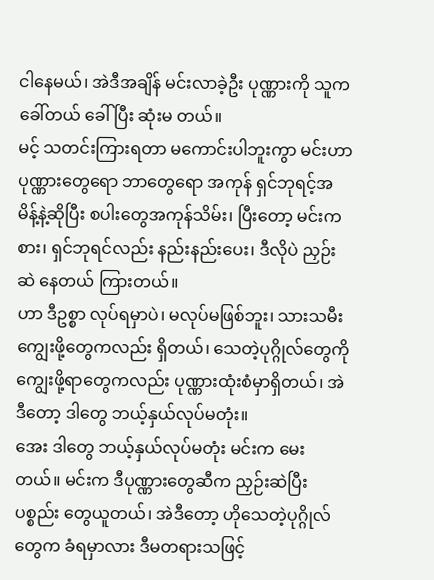ငါနေမယ်၊ အဲဒီအချိန် မင်းလာခဲ့ဦး ပုဏ္ဏားကို သူကခေါ်တယ် ခေါ်ပြီး ဆုံးမ တယ်။
မင့် သတင်းကြားရတာ မကောင်းပါဘူးကွာ မင်းဟာ ပုဏ္ဏားတွေရော ဘာတွေရော အကုန် ရှင်ဘုရင့်အမိန့်နဲ့ဆိုပြီး စပါးတွေအကုန်သိမ်း၊ ပြီးတော့ မင်းကစား၊ ရှင်ဘုရင်လည်း နည်းနည်းပေး၊ ဒီလိုပဲ ညှဉ်းဆဲ နေတယ် ကြားတယ်။
ဟာ ဒီဥစ္စာ လုပ်ရမှာပဲ၊ မလုပ်မဖြစ်ဘူး၊ သားသမီးကျွေးဖို့တွေကလည်း ရှိတယ်၊ သေတဲ့ပုဂ္ဂိုလ်တွေကို ကျွေးဖို့ရာတွေကလည်း ပုဏ္ဏားထုံးစံမှာရှိတယ်၊ အဲဒီတော့ ဒါတွေ ဘယ့်နှယ်လုပ်မတုံး။
အေး ဒါတွေ ဘယ့်နှယ်လုပ်မတုံး မင်းက မေးတယ်။ မင်းက ဒီပုဏ္ဏားတွေဆီက ညှဉ်းဆဲပြီး ပစ္စည်း တွေယူတယ်၊ အဲဒီတော့ ဟိုသေတဲ့ပုဂ္ဂိုလ်တွေက ခံရမှာလား ဒီမတရားသဖြင့်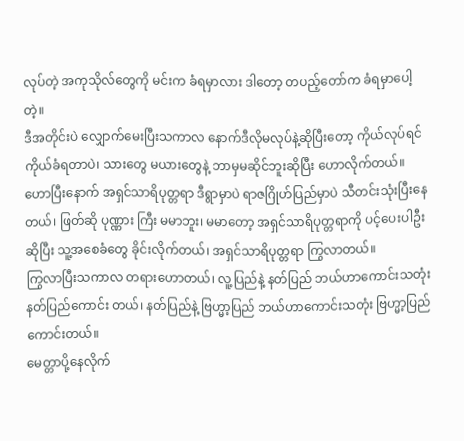လုပ်တဲ့ အကုသိုလ်တွေကို မင်းက ခံရမှာလား ဒါတော့ တပည့်တော်က ခံရမှာပေါ့ တဲ့။
ဒီအတိုင်းပဲ လျှောက်မေးပြီးသကာလ နောက်ဒီလိုမလုပ်နဲ့ဆိုပြီးတော့ ကိုယ်လုပ်ရင် ကိုယ်ခံရတာပဲ၊ သားတွေ မယားတွေနဲ့ ဘာမှမဆိုင်ဘူးဆိုပြီး ဟောလိုက်တယ်။
ဟောပြီးနောက် အရှင်သာရိပုတ္တရာ ဒီရွာမှာပဲ ရာဇဂြိုဟ်ပြည်မှာပဲ သီတင်းသုံးပြီးနေတယ်၊ ဖြတ်ဆို ပုဏ္ဏား ကြီး မမာဘူး၊ မမာတော့ အရှင်သာရိပုတ္တရာကို ပင့်ပေးပါဦးဆိုပြီး သူ့အစေခံတွေ ခိုင်းလိုက်တယ်၊ အရှင်သာရိပုတ္တရာ ကြွလာတယ်။
ကြွလာပြီးသကာလ တရားဟောတယ်၊ လူ့ပြည်နဲ့ နတ်ပြည် ဘယ်ဟာကောင်းသတုံး နတ်ပြည်ကောင်း တယ်၊ နတ်ပြည်နဲ့ ဗြဟ္မာ့ပြည် ဘယ်ဟာကောင်းသတုံး ဗြဟ္မာ့ပြည်ကောင်းတယ်။
မေတ္တာပို့နေလိုက်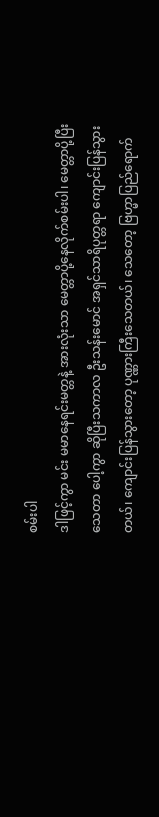စမ်းပါ
ဒါဖြင့်ကွာ မင်း မမာနေရင်းမတ္တနဲ့ အားလုံးသာ မေတ္တာပို့နေလိုက်စမ်းပါ၊ မေတ္တာပို့ပြီး သေတာ ပေါ့ကွာ ဆိုပြီးသကာလ ဦးသန်းမောင် အရှင်သာရိပုတ္တရာ ကျောင်းပြန်သွားတယ်၊ ကျောင်းပြန်သွားတော့ ပုဏ္ဏားကြီးသေတယ်၊ သေတော့ ဗြဟ္မာပြည်ရောက်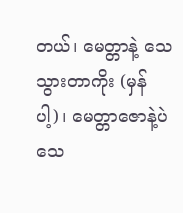တယ်၊ မေတ္တာနဲ့ သေသွားတာကိုး (မှန်ပါ့)၊ မေတ္တာဇောနဲ့ပဲ သေ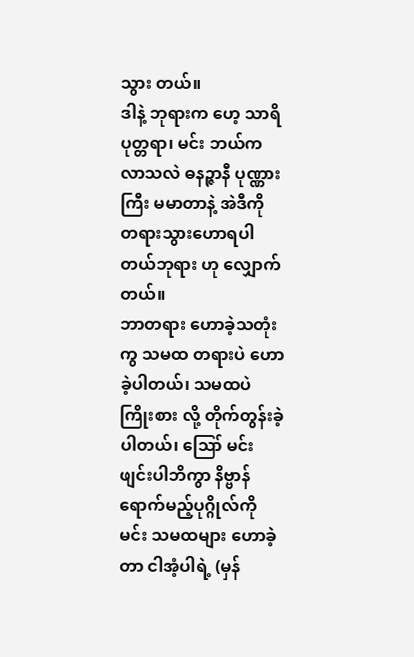သွား တယ်။
ဒါနဲ့ ဘုရားက ဟေ့ သာရိပုတ္တရာ၊ မင်း ဘယ်ကလာသလဲ ဓနဉ္ဇာနီ ပုဏ္ဏားကြီး မမာတာနဲ့ အဲဒီကို တရားသွားဟောရပါတယ်ဘုရား ဟု လျှောက်တယ်။
ဘာတရား ဟောခဲ့သတုံးကွ သမထ တရားပဲ ဟောခဲ့ပါတယ်၊ သမထပဲ ကြိုးစား လို့ တိုက်တွန်းခဲ့ပါတယ်၊ ဪ မင်း ဖျင်းပါဘိကွာ နိဗ္ဗာန်ရောက်မည့်ပုဂ္ဂိုလ်ကို မင်း သမထများ ဟောခဲ့တာ ငါအံ့ပါရဲ့ (မှန်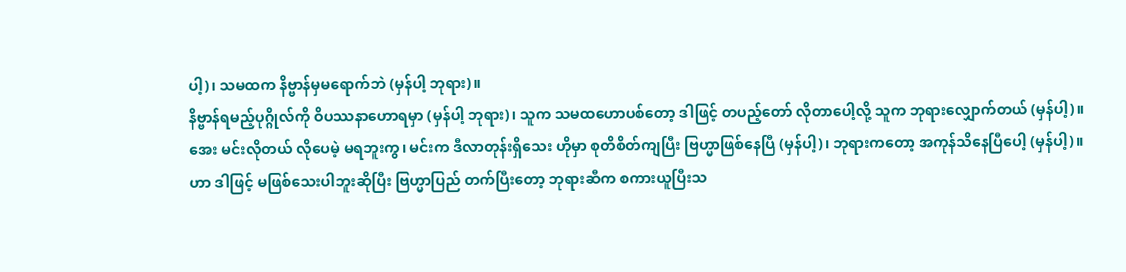ပါ့)၊ သမထက နိဗ္ဗာန်မှမရောက်ဘဲ (မှန်ပါ့ ဘုရား)။
နိဗ္ဗာန်ရမည့်ပုဂ္ဂိုလ်ကို ဝိပဿနာဟောရမှာ (မှန်ပါ့ ဘုရား)၊ သူက သမထဟောပစ်တော့ ဒါဖြင့် တပည့်တော် လိုတာပေါ့လို့ သူက ဘုရားလျှောက်တယ် (မှန်ပါ့)။
အေး မင်းလိုတယ် လိုပေမဲ့ မရဘူးကွ၊ မင်းက ဒီလာတုန်းရှိသေး ဟိုမှာ စုတိစိတ်ကျပြီး ဗြဟ္မာဖြစ်နေပြီ (မှန်ပါ့)၊ ဘုရားကတော့ အကုန်သိနေပြီပေါ့ (မှန်ပါ့)။
ဟာ ဒါဖြင့် မဖြစ်သေးပါဘူးဆိုပြီး ဗြဟ္မာပြည် တက်ပြီးတော့ ဘုရားဆီက စကားယူပြီးသ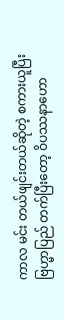ကာလ မင်း တယ်ဖျင်းတယ်ဆိုတဲ့ စကားယူပြီး ဗြဟ္မာပြည် တက်ပြီးတော့ ဝိပဿနာဟော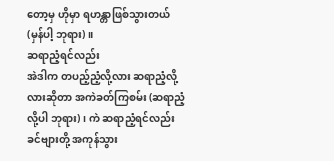တော့မှ ဟိုမှာ ရဟန္တာဖြစ်သွားတယ် (မှန်ပါ့ ဘုရား)။
ဆရာညံ့ရင်လည်း
အဲဒါက တပည့်ညံ့လို့လား ဆရာညံ့လို့လားဆိုတာ အကဲခတ်ကြစမ်း (ဆရာညံ့လို့ပါ ဘုရား)၊ ကဲ ဆရာညံ့ရင်လည်း ခင်ဗျားတို့ အကုန်သွား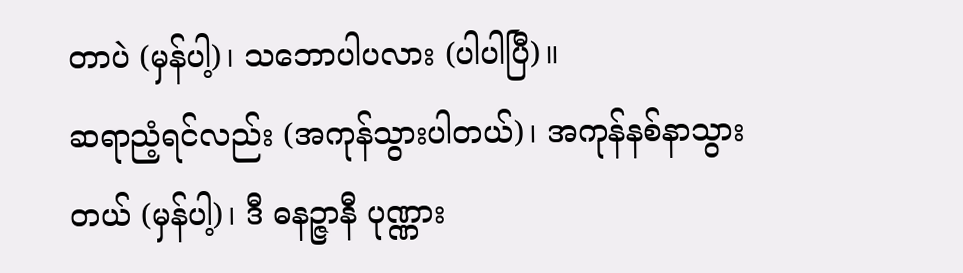တာပဲ (မှန်ပါ့)၊ သဘောပါပလား (ပါပါပြီ)။
ဆရာညံ့ရင်လည်း (အကုန်သွားပါတယ်)၊ အကုန်နစ်နာသွားတယ် (မှန်ပါ့)၊ ဒီ ဓနဉ္ဇာနီ ပုဏ္ဏား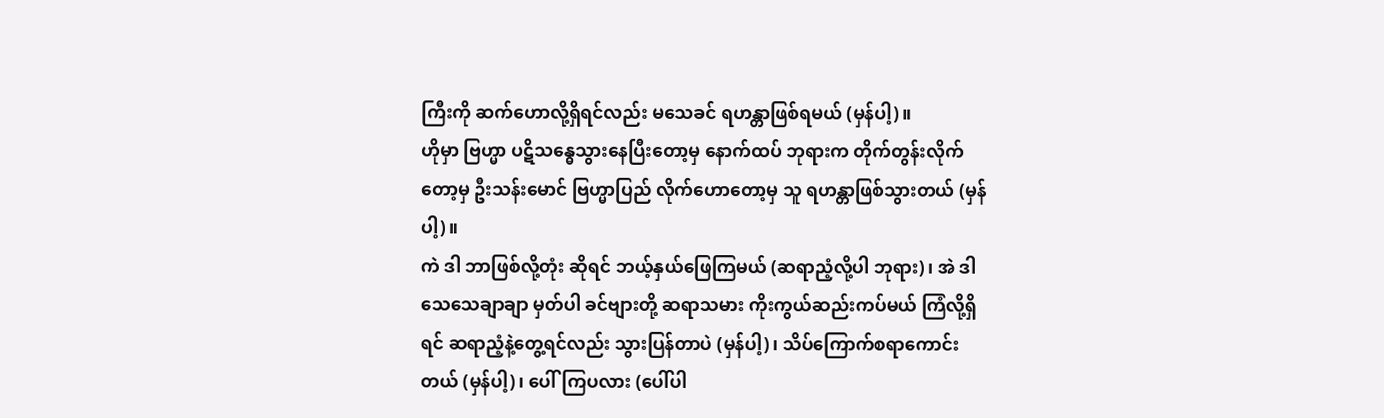ကြီးကို ဆက်ဟောလို့ရှိရင်လည်း မသေခင် ရဟန္တာဖြစ်ရမယ် (မှန်ပါ့)။
ဟိုမှာ ဗြဟ္မာ ပဋိသန္ဓေသွားနေပြီးတော့မှ နောက်ထပ် ဘုရားက တိုက်တွန်းလိုက်တော့မှ ဦးသန်းမောင် ဗြဟ္မာပြည် လိုက်ဟောတော့မှ သူ ရဟန္တာဖြစ်သွားတယ် (မှန်ပါ့)။
ကဲ ဒါ ဘာဖြစ်လို့တုံး ဆိုရင် ဘယ့်နှယ်ဖြေကြမယ် (ဆရာညံ့လို့ပါ ဘုရား)၊ အဲ ဒါ သေသေချာချာ မှတ်ပါ ခင်ဗျားတို့ ဆရာသမား ကိုးကွယ်ဆည်းကပ်မယ် ကြံလို့ရှိရင် ဆရာညံ့နဲ့တွေ့ရင်လည်း သွားပြန်တာပဲ (မှန်ပါ့)၊ သိပ်ကြောက်စရာကောင်းတယ် (မှန်ပါ့)၊ ပေါ်ကြပလား (ပေါ်ပါ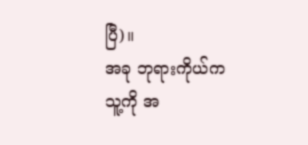ပြီ)။
အခု ဘုရားကိုယ်က သူ့ကို အ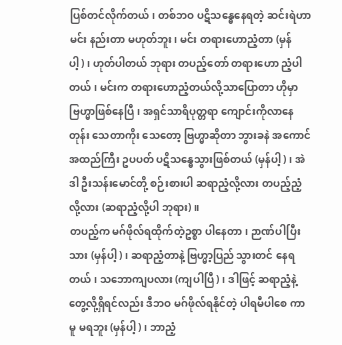ပြစ်တင်လိုက်တယ်၊ တစ်ဘဝ ပဋိသန္ဓေနေရတဲ့ ဆင်းရဲဟာ မင်း နည်းတာ မဟုတ်ဘူး၊ မင်း တရားဟောညံ့တာ (မှန်ပါ့)၊ ဟုတ်ပါတယ် ဘုရား တပည့်တော် တရားဟော ညံ့ပါတယ်၊ မင်းက တရားဟောညံ့တယ်လို့သာပြောတာ ဟိုမှာ ဗြဟ္မာဖြစ်နေပြီ၊ အရှင်သာရိပုတ္တရာ ကျောင်းကိုလာနေတုန်း သေတာကိုး သေတော့ ဗြဟ္မာဆိုတာ ဘွားခနဲ အကောင်အထည်ကြီး ဥပပတ် ပဋိသန္ဓေသွားဖြစ်တယ် (မှန်ပါ့)၊ အဲဒါ ဦးသန်းမောင်တို့ စဉ်းစားပါ ဆရာညံ့လို့လား တပည့်ညံ့လို့လား (ဆရာညံ့လို့ပါ ဘုရား)။
တပည့်က မဂ်ဖိုလ်ရထိုက်တဲ့ဥစ္စာ ပါနေတာ၊ ဉာဏ်ပါပြီးသား (မှန်ပါ့)၊ ဆရာညံ့တာနဲ့ ဗြဟ္မာ့ပြည် သွားတင် နေရတယ်၊ သဘောကျပလား (ကျပါပြီ)၊ ဒါဖြင့် ဆရာညံ့နဲ့ တွေ့လို့ရှိရင်လည်း ဒီဘဝ မဂ်ဖိုလ်ရနိုင်တဲ့ ပါရမီပါစေ ကာမူ မရဘူး (မှန်ပါ့)၊ ဘာညံ့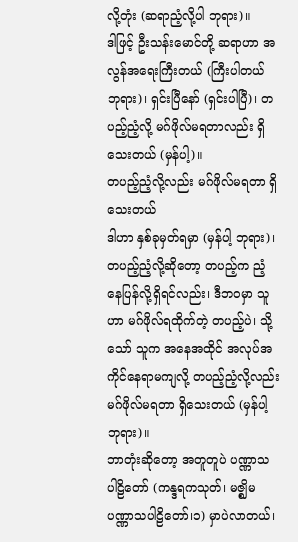လို့တုံး (ဆရာညံ့လို့ပါ ဘုရား)။
ဒါဖြင့် ဦးသန်းမောင်တို့ ဆရာဟာ အလွန်အရေးကြီးတယ် (ကြီးပါတယ် ဘုရား)၊ ရှင်းပြီနော် (ရှင်းပါပြီ)၊ တပည့်ညံ့လို့ မဂ်ဖိုလ်မရတာလည်း ရှိသေးတယ် (မှန်ပါ့)။
တပည့်ညံ့လို့လည်း မဂ်ဖိုလ်မရတာ ရှိသေးတယ်
ဒါဟာ နှစ်ခုမှတ်ရမှာ (မှန်ပါ့ ဘုရား)၊ တပည့်ညံ့လို့ဆိုတော့ တပည့်က ညံ့နေပြန်လို့ရှိရင်လည်း၊ ဒီဘဝမှာ သူဟာ မဂ်ဖိုလ်ရထိုက်တဲ့ တပည့်ပဲ၊ သို့သော် သူက အနေအထိုင် အလုပ်အကိုင်နေရာမကျလို့ တပည့်ညံ့လို့လည်း မဂ်ဖိုလ်မရတာ ရှိသေးတယ် (မှန်ပါ့ ဘုရား)။
ဘာတုံးဆိုတော့ အတူတူပဲ ပဏ္ဏာသ ပါဠိတော် (ကန္ဒရကသုတ်၊ မဇ္ဈိမပဏ္ဏာသပါဠိတော်၊၁) မှာပဲလာတယ်၊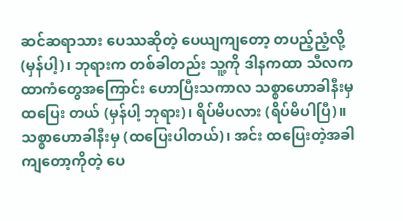ဆင်ဆရာသား ပေဿဆိုတဲ့ ပေယျကျတော့ တပည့်ညံ့လို့ (မှန်ပါ့)၊ ဘုရားက တစ်ခါတည်း သူ့ကို ဒါနကထာ သီလကထာကံတွေအကြောင်း ဟောပြီးသကာလ သစ္စာဟောခါနီးမှ ထပြေး တယ် (မှန်ပါ့ ဘုရား)၊ ရိပ်မိပလား (ရိပ်မိပါပြီ)။
သစ္စာဟောခါနီးမှ (ထပြေးပါတယ်)၊ အင်း ထပြေးတဲ့အခါကျတော့ကိုတဲ့ ပေ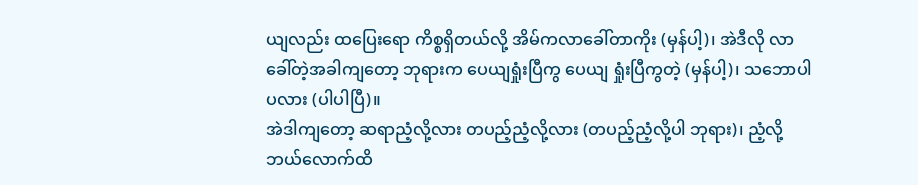ယျလည်း ထပြေးရော ကိစ္စရှိတယ်လို့ အိမ်ကလာခေါ်တာကိုး (မှန်ပါ့)၊ အဲဒီလို လာခေါ်တဲ့အခါကျတော့ ဘုရားက ပေယျရှုံးပြီကွ ပေယျ ရှုံးပြီကွတဲ့ (မှန်ပါ့)၊ သဘောပါပလား (ပါပါပြီ)။
အဲဒါကျတော့ ဆရာညံ့လို့လား တပည့်ညံ့လို့လား (တပည့်ညံ့လို့ပါ ဘုရား)၊ ညံ့လို့ ဘယ်လောက်ထိ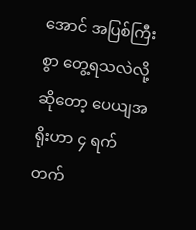အောင် အပြစ်ကြီးစွာ တွေ့ရသလဲလို့ဆိုတော့ ပေယျအရိုးဟာ ၄ ရက်တက်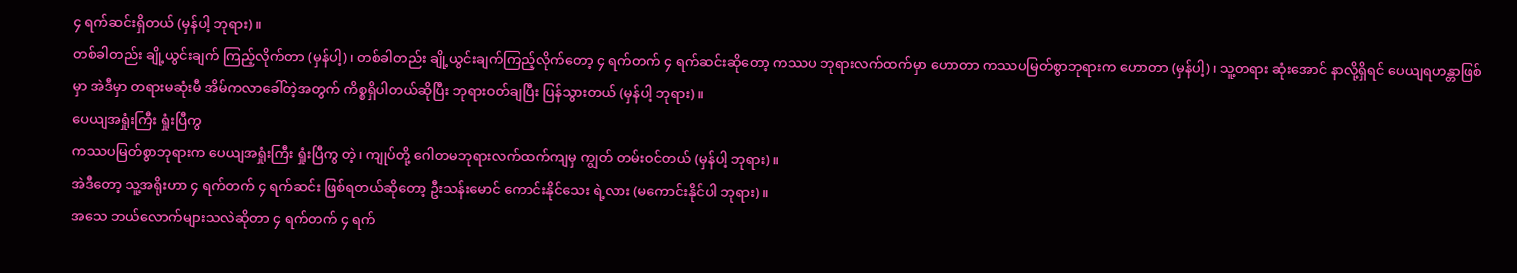၄ ရက်ဆင်းရှိတယ် (မှန်ပါ့ ဘုရား)။
တစ်ခါတည်း ချို့ယွင်းချက် ကြည့်လိုက်တာ (မှန်ပါ့)၊ တစ်ခါတည်း ချို့ယွင်းချက်ကြည့်လိုက်တော့ ၄ ရက်တက် ၄ ရက်ဆင်းဆိုတော့ ကဿပ ဘုရားလက်ထက်မှာ ဟောတာ ကဿပမြတ်စွာဘုရားက ဟောတာ (မှန်ပါ့)၊ သူ့တရား ဆုံးအောင် နာလို့ရှိရင် ပေယျရဟန္တာဖြစ်မှာ အဲဒီမှာ တရားမဆုံးမီ အိမ်ကလာခေါ်တဲ့အတွက် ကိစ္စရှိပါတယ်ဆိုပြီး ဘုရားဝတ်ချပြီး ပြန်သွားတယ် (မှန်ပါ့ ဘုရား)။
ပေယျအရှုံးကြီး ရှုံးပြီကွ
ကဿပမြတ်စွာဘုရားက ပေယျအရှုံးကြီး ရှုံးပြီကွ တဲ့၊ ကျုပ်တို့ ဂေါတမဘုရားလက်ထက်ကျမှ ကျွတ် တမ်းဝင်တယ် (မှန်ပါ့ ဘုရား)။
အဲဒီတော့ သူ့အရိုးဟာ ၄ ရက်တက် ၄ ရက်ဆင်း ဖြစ်ရတယ်ဆိုတော့ ဦးသန်းမောင် ကောင်းနိုင်သေး ရဲ့လား (မကောင်းနိုင်ပါ ဘုရား)။
အသေ ဘယ်လောက်များသလဲဆိုတာ ၄ ရက်တက် ၄ ရက်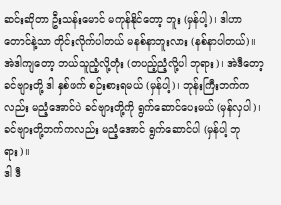ဆင်းဆိုတာ ဦးသန်းမောင် မကုန်နိုင်တော့ ဘူး (မှန်ပါ့)၊ ဒါဟာ တောင်နဲ့သာ တိုင်းလိုက်ပါတယ် မနစ်နာဘူးလား (နစ်နာပါတယ်)။
အဲဒါကျတော့ ဘယ်သူညံ့လို့တုံး (တပည့်ညံ့လို့ပါ ဘုရား)၊ အဲဒီတော့ ခင်ဗျားတို့ ဒါ နှစ်ဖက် စဉ်းစားရမယ် (မှန်ပါ့)၊ ဘုန်းကြီးဘက်ကလည်း မညံ့အောင်ပဲ ခင်ဗျားတို့ကို ရွက်ဆောင်ပေးမယ် (မှန်လှပါ)၊ ခင်ဗျားတို့ဘက်ကလည်း မညံ့အောင် ရွက်ဆောင်ပါ (မှန်ပါ့ ဘုရား)။
ဒါ ဒီ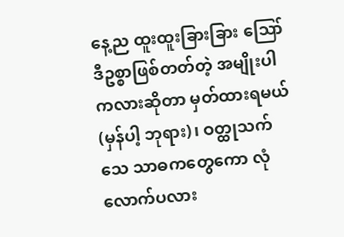နေ့ည ထူးထူးခြားခြား ဪ ဒီဥစ္စာဖြစ်တတ်တဲ့ အမျိုးပါကလားဆိုတာ မှတ်ထားရမယ် (မှန်ပါ့ ဘုရား)၊ ဝတ္ထုသက်သေ သာဓကတွေကော လုံလောက်ပလား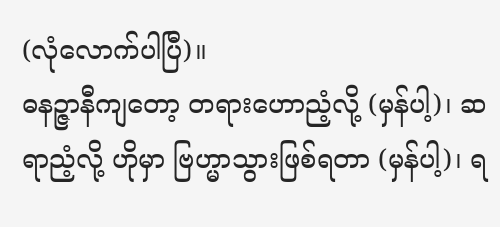(လုံလောက်ပါပြီ)။
ဓနဉ္ဇာနီကျတော့ တရားဟောညံ့လို့ (မှန်ပါ့)၊ ဆရာညံ့လို့ ဟိုမှာ ဗြဟ္မာသွားဖြစ်ရတာ (မှန်ပါ့)၊ ရ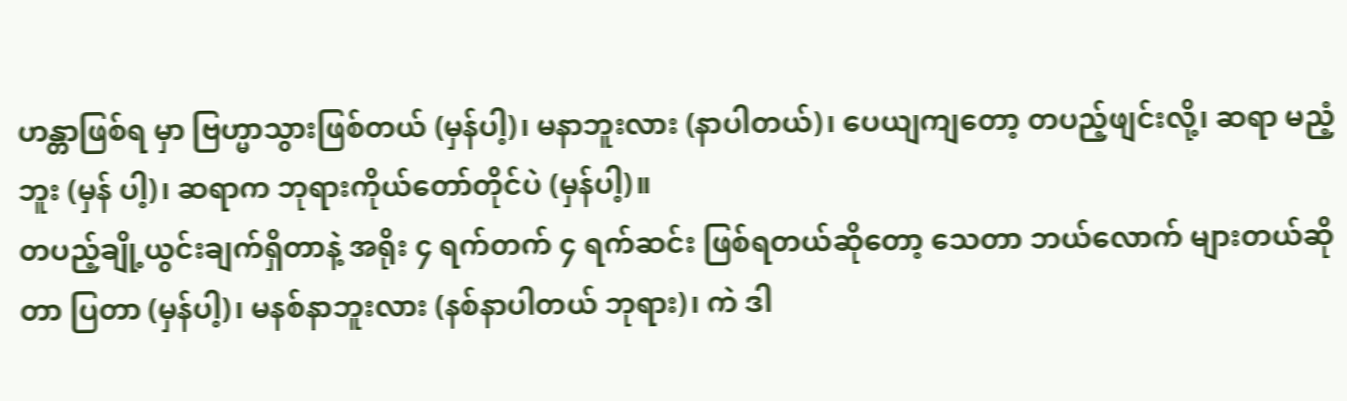ဟန္တာဖြစ်ရ မှာ ဗြဟ္မာသွားဖြစ်တယ် (မှန်ပါ့)၊ မနာဘူးလား (နာပါတယ်)၊ ပေယျကျတော့ တပည့်ဖျင်းလို့၊ ဆရာ မညံ့ဘူး (မှန် ပါ့)၊ ဆရာက ဘုရားကိုယ်တော်တိုင်ပဲ (မှန်ပါ့)။
တပည့်ချို့ယွင်းချက်ရှိတာနဲ့ အရိုး ၄ ရက်တက် ၄ ရက်ဆင်း ဖြစ်ရတယ်ဆိုတော့ သေတာ ဘယ်လောက် များတယ်ဆိုတာ ပြတာ (မှန်ပါ့)၊ မနစ်နာဘူးလား (နစ်နာပါတယ် ဘုရား)၊ ကဲ ဒါ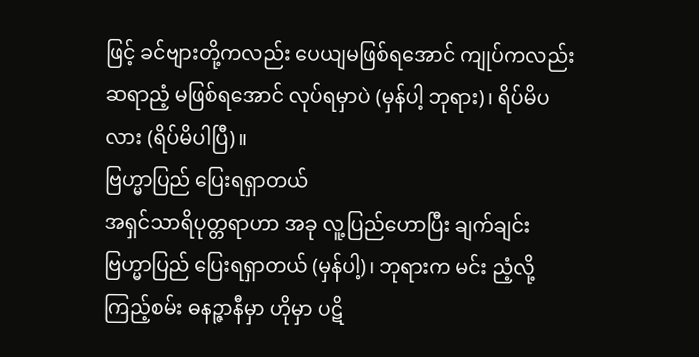ဖြင့် ခင်ဗျားတို့ကလည်း ပေယျမဖြစ်ရအောင် ကျုပ်ကလည်း ဆရာညံ့ မဖြစ်ရအောင် လုပ်ရမှာပဲ (မှန်ပါ့ ဘုရား)၊ ရိပ်မိပလား (ရိပ်မိပါပြီ)။
ဗြဟ္မာပြည် ပြေးရရှာတယ်
အရှင်သာရိပုတ္တရာဟာ အခု လူ့ပြည်ဟောပြီး ချက်ချင်း ဗြဟ္မာပြည် ပြေးရရှာတယ် (မှန်ပါ့)၊ ဘုရားက မင်း ညံ့လို့ကြည့်စမ်း ဓနဉ္ဇာနီမှာ ဟိုမှာ ပဋိ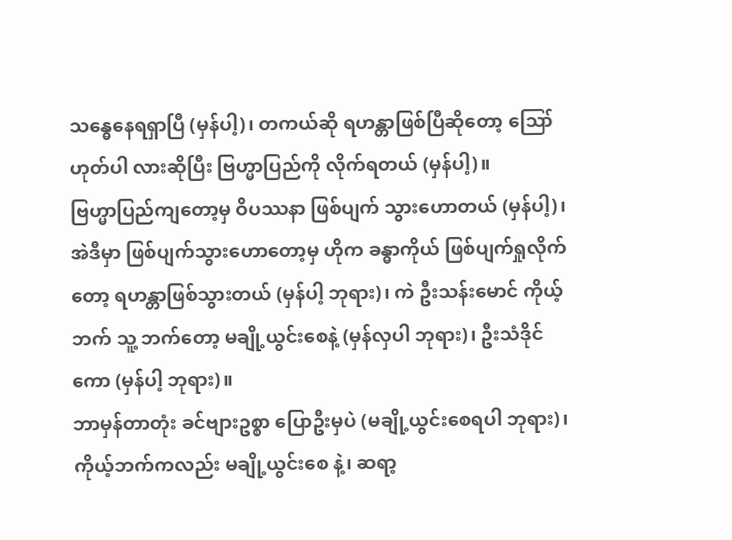သန္ဓေနေရရှာပြီ (မှန်ပါ့)၊ တကယ်ဆို ရဟန္တာဖြစ်ပြီဆိုတော့ ဪ ဟုတ်ပါ လားဆိုပြီး ဗြဟ္မာပြည်ကို လိုက်ရတယ် (မှန်ပါ့)။
ဗြဟ္မာပြည်ကျတော့မှ ဝိပဿနာ ဖြစ်ပျက် သွားဟောတယ် (မှန်ပါ့)၊ အဲဒီမှာ ဖြစ်ပျက်သွားဟောတော့မှ ဟိုက ခန္ဓာကိုယ် ဖြစ်ပျက်ရှုလိုက်တော့ ရဟန္တာဖြစ်သွားတယ် (မှန်ပါ့ ဘုရား)၊ ကဲ ဦးသန်းမောင် ကိုယ့်ဘက် သူ့ ဘက်တော့ မချို့ယွင်းစေနဲ့ (မှန်လှပါ ဘုရား)၊ ဦးသံဒိုင်ကော (မှန်ပါ့ ဘုရား)။
ဘာမှန်တာတုံး ခင်ဗျားဥစ္စာ ပြောဦးမှပဲ (မချို့ယွင်းစေရပါ ဘုရား)၊ ကိုယ့်ဘက်ကလည်း မချို့ယွင်းစေ နဲ့၊ ဆရာ့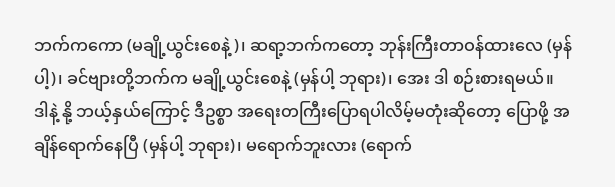ဘက်ကကော (မချို့ယွင်းစေနဲ့)၊ ဆရာ့ဘက်ကတော့ ဘုန်းကြီးတာဝန်ထားလေ (မှန်ပါ့)၊ ခင်ဗျားတို့ဘက်က မချို့ယွင်းစေနဲ့ (မှန်ပါ့ ဘုရား)၊ အေး ဒါ စဉ်းစားရမယ်။
ဒါနဲ့ နို့ ဘယ့်နှယ်ကြောင့် ဒီဥစ္စာ အရေးတကြီးပြောရပါလိမ့်မတုံးဆိုတော့ ပြောဖို့ အချိန်ရောက်နေပြီ (မှန်ပါ့ ဘုရား)၊ မရောက်ဘူးလား (ရောက်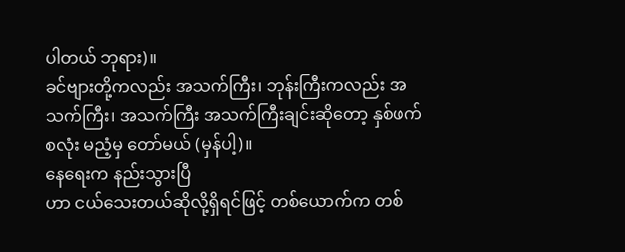ပါတယ် ဘုရား)။
ခင်ဗျားတို့ကလည်း အသက်ကြီး၊ ဘုန်းကြီးကလည်း အသက်ကြီး၊ အသက်ကြီး အသက်ကြီးချင်းဆိုတော့ နှစ်ဖက်စလုံး မညံ့မှ တော်မယ် (မှန်ပါ့)။
နေရေးက နည်းသွားပြီ
ဟာ ငယ်သေးတယ်ဆိုလို့ရှိရင်ဖြင့် တစ်ယောက်က တစ်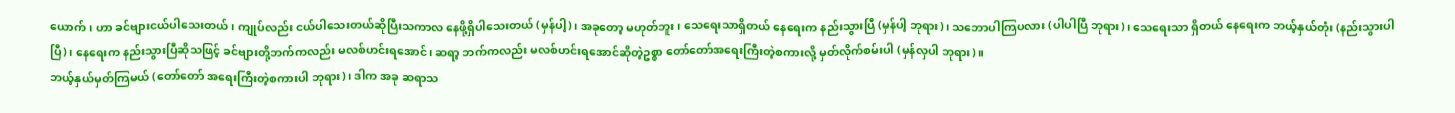ယောက်၊ ဟာ ခင်ဗျားငယ်ပါသေးတယ်၊ ကျုပ်လည်း ငယ်ပါသေးတယ်ဆိုပြီးသကာလ နေဖို့ရှိပါသေးတယ် (မှန်ပါ့)၊ အခုတော့ မဟုတ်ဘူး၊ သေရေးသာရှိတယ် နေရေးက နည်းသွားပြီ (မှန်ပါ့ ဘုရား)၊ သဘောပါကြပလား (ပါပါပြီ ဘုရား)၊ သေရေးသာ ရှိတယ် နေရေးက ဘယ့်နှယ်တုံး (နည်းသွားပါပြီ)၊ နေရေးက နည်းသွားပြီဆိုသဖြင့် ခင်ဗျားတို့ဘက်ကလည်း မလစ်ဟင်းရအောင်၊ ဆရာ့ ဘက်ကလည်း မလစ်ဟင်းရအောင်ဆိုတဲ့ဥစ္စာ တော်တော်အရေးကြီးတဲ့စကားလို့ မှတ်လိုက်စမ်းပါ (မှန်လှပါ ဘုရား)။
ဘယ့်နှယ်မှတ်ကြမယ် (တော်တော် အရေးကြီးတဲ့စကားပါ ဘုရား)၊ ဒါက အခု ဆရာသ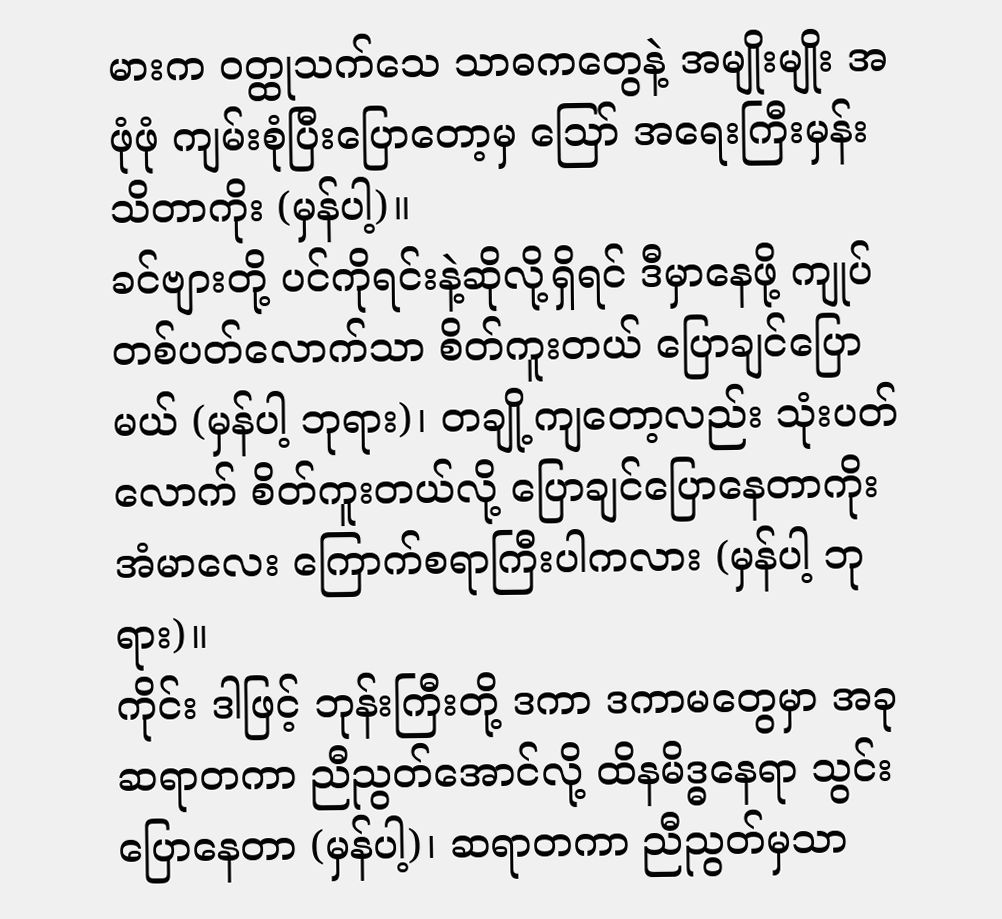မားက ဝတ္ထုသက်သေ သာဓကတွေနဲ့ အမျိုးမျိုး အဖုံဖုံ ကျမ်းစုံပြီးပြောတော့မှ ဪ အရေးကြီးမှန်းသိတာကိုး (မှန်ပါ့)။
ခင်ဗျားတို့ ပင်ကိုရင်းနဲ့ဆိုလို့ရှိရင် ဒီမှာနေဖို့ ကျုပ် တစ်ပတ်လောက်သာ စိတ်ကူးတယ် ပြောချင်ပြောမယ် (မှန်ပါ့ ဘုရား)၊ တချို့ကျတော့လည်း သုံးပတ်လောက် စိတ်ကူးတယ်လို့ ပြောချင်ပြောနေတာကိုး အံမာလေး ကြောက်စရာကြီးပါကလား (မှန်ပါ့ ဘုရား)။
ကိုင်း ဒါဖြင့် ဘုန်းကြီးတို့ ဒကာ ဒကာမတွေမှာ အခု ဆရာတကာ ညီညွတ်အောင်လို့ ထိနမိဒ္ဓနေရာ သွင်းပြောနေတာ (မှန်ပါ့)၊ ဆရာတကာ ညီညွတ်မှသာ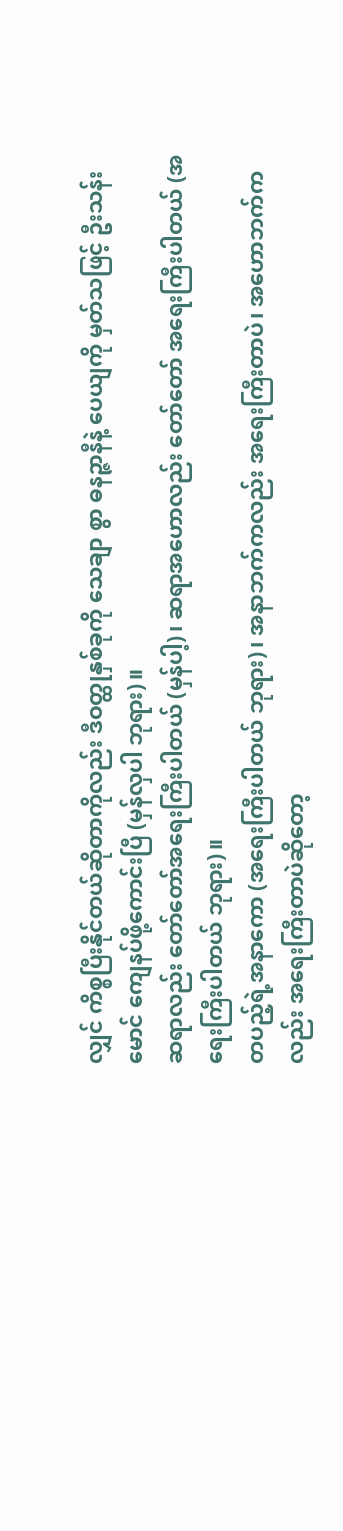လျှင် ကိစ္စပြီးနိုင်တယ်ဆိုတာကိုလည်း ဒီဝတ္ထုနှစ်ခုကို သေချာ စွာ ဓနဉ္ဇာနီနဲ့ ပေယျကို မှတ်သဖြင့် ဦးသန်းမောင် ကျေနပ်ဖို့ကောင်းပြီ (မှန်လှပါ ဘုရား)။
ဆရာလည်း တော်တော်အရေးကြီးပါတယ် (မှန်ပါ့)၊ ဆရာအဟောလည်း တော်တော် အရေးကြီးပါတယ် (အရေးကြီးပါတယ် ဘုရား)။
တပည့်ရဲ့အနာကော (အရေးကြီးပါတယ် ဘုရား)၊ အနာဘက်ကလည်း အရေးကြီးတာပဲ၊ အဟောဘက်က လည်း အရေးကြီးတာပဲဆိုတော့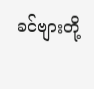ခင်ဗျားတို့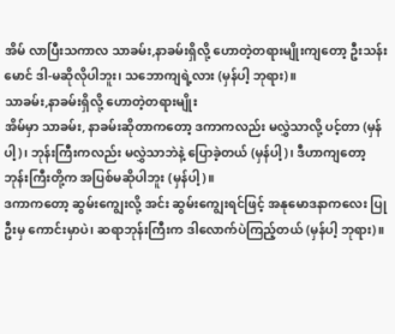အိမ် လာပြီးသကာလ သာခမ်း,နာခမ်းရှိလို့ ဟောတဲ့တရားမျိုးကျတော့ ဦးသန်းမောင် ဒါ-မဆိုလိုပါဘူး၊ သဘောကျရဲ့လား (မှန်ပါ့ ဘုရား)။
သာခမ်း,နာခမ်းရှိလို့ ဟောတဲ့တရားမျိုး
အိမ်မှာ သာခမ်း, နာခမ်းဆိုတာကတော့ ဒကာကလည်း မလွှဲသာလို့ ပင့်တာ (မှန်ပါ့)၊ ဘုန်းကြီးကလည်း မလွှဲသာဘဲနဲ့ ပြောခဲ့တယ် (မှန်ပါ့)၊ ဒီဟာကျတော့ ဘုန်းကြီးတို့က အပြစ်မဆိုပါဘူး (မှန်ပါ့)။
ဒကာကတော့ ဆွမ်းကျွေးလို့ အင်း ဆွမ်းကျွေးရင်ဖြင့် အနုမောဒနာကလေး ပြုဦးမှ ကောင်းမှာပဲ၊ ဆရာဘုန်းကြီးက ဒါလောက်ပဲကြည့်တယ် (မှန်ပါ့ ဘုရား)။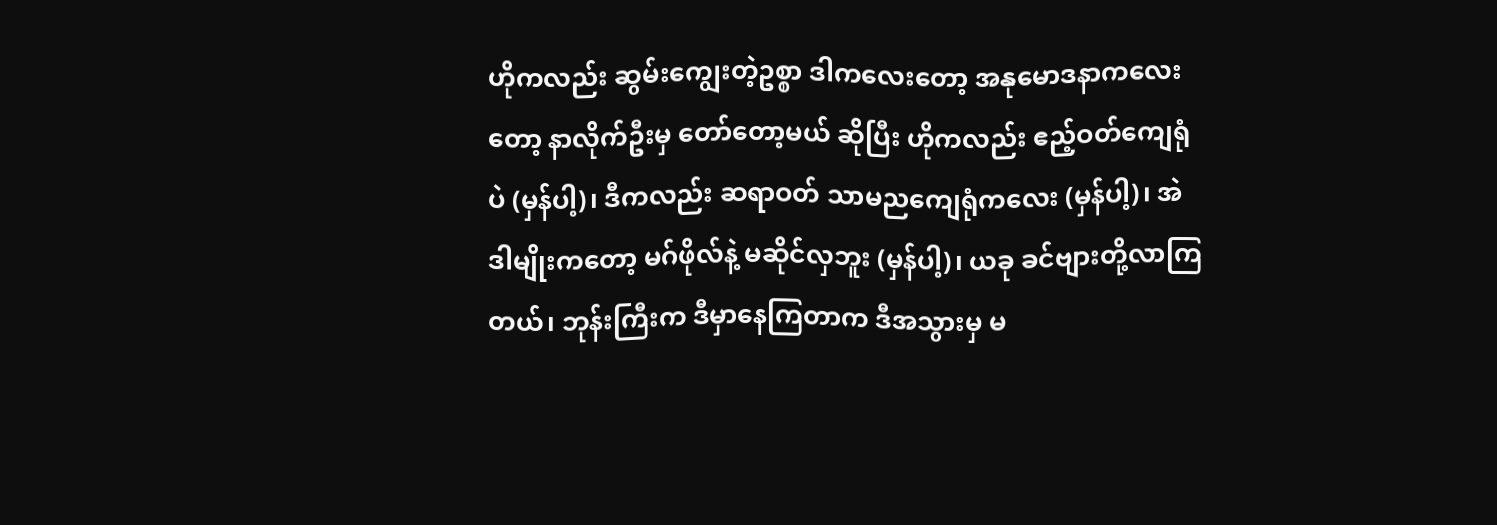ဟိုကလည်း ဆွမ်းကျွေးတဲ့ဥစ္စာ ဒါကလေးတော့ အနုမောဒနာကလေးတော့ နာလိုက်ဦးမှ တော်တော့မယ် ဆိုပြီး ဟိုကလည်း ဧည့်ဝတ်ကျေရုံပဲ (မှန်ပါ့)၊ ဒီကလည်း ဆရာဝတ် သာမညကျေရုံကလေး (မှန်ပါ့)၊ အဲဒါမျိုးကတော့ မဂ်ဖိုလ်နဲ့ မဆိုင်လှဘူး (မှန်ပါ့)၊ ယခု ခင်ဗျားတို့လာကြတယ်၊ ဘုန်းကြီးက ဒီမှာနေကြတာက ဒီအသွားမှ မ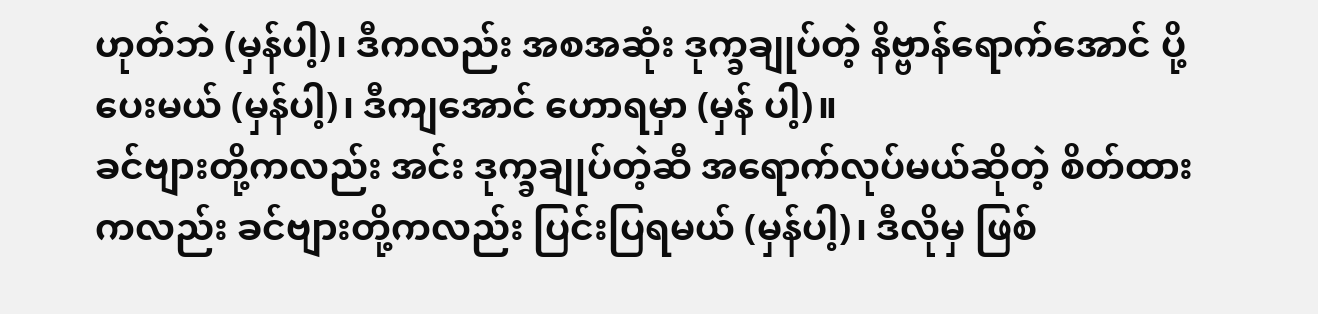ဟုတ်ဘဲ (မှန်ပါ့)၊ ဒီကလည်း အစအဆုံး ဒုက္ခချုပ်တဲ့ နိဗ္ဗာန်ရောက်အောင် ပို့ပေးမယ် (မှန်ပါ့)၊ ဒီကျအောင် ဟောရမှာ (မှန် ပါ့)။
ခင်ဗျားတို့ကလည်း အင်း ဒုက္ခချုပ်တဲ့ဆီ အရောက်လုပ်မယ်ဆိုတဲ့ စိတ်ထားကလည်း ခင်ဗျားတို့ကလည်း ပြင်းပြရမယ် (မှန်ပါ့)၊ ဒီလိုမှ ဖြစ်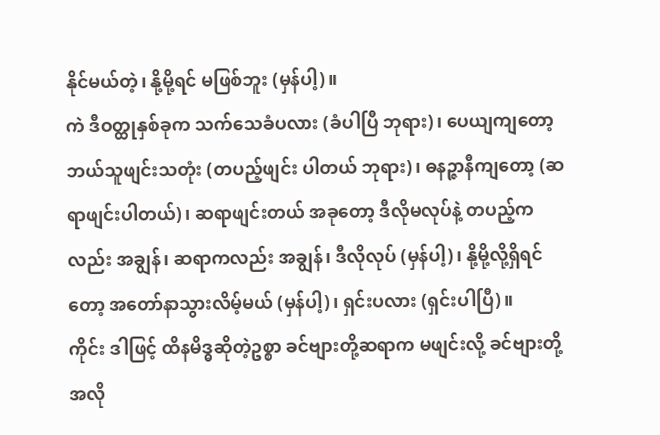နိုင်မယ်တဲ့၊ နို့မို့ရင် မဖြစ်ဘူး (မှန်ပါ့)။
ကဲ ဒီဝတ္ထုနှစ်ခုက သက်သေခံပလား (ခံပါပြီ ဘုရား)၊ ပေယျကျတော့ ဘယ်သူဖျင်းသတုံး (တပည့်ဖျင်း ပါတယ် ဘုရား)၊ ဓနဉ္ဇာနီကျတော့ (ဆရာဖျင်းပါတယ်)၊ ဆရာဖျင်းတယ် အခုတော့ ဒီလိုမလုပ်နဲ့ တပည့်ကလည်း အချွန်၊ ဆရာကလည်း အချွန်၊ ဒီလိုလုပ် (မှန်ပါ့)၊ နို့မို့လို့ရှိရင်တော့ အတော်နာသွားလိမ့်မယ် (မှန်ပါ့)၊ ရှင်းပလား (ရှင်းပါပြီ)။
ကိုင်း ဒါဖြင့် ထိနမိဒ္ဓဆိုတဲ့ဥစ္စာ ခင်ဗျားတို့ဆရာက မဖျင်းလို့ ခင်ဗျားတို့အလို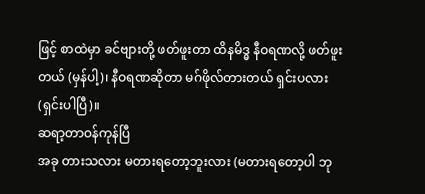ဖြင့် စာထဲမှာ ခင်ဗျားတို့ ဖတ်ဖူးတာ ထိနမိဒ္ဓ နီဝရဏလို့ ဖတ်ဖူးတယ် (မှန်ပါ့)၊ နီဝရဏဆိုတာ မဂ်ဖိုလ်တားတယ် ရှင်းပလား (ရှင်းပါပြီ)။
ဆရာ့တာဝန်ကုန်ပြီ
အခု တားသလား မတားရတော့ဘူးလား (မတားရတော့ပါ ဘု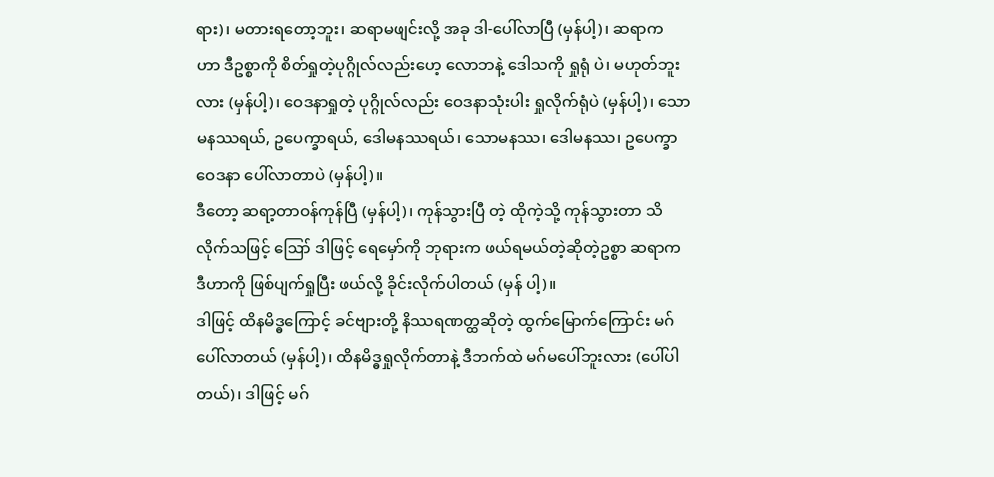ရား)၊ မတားရတော့ဘူး၊ ဆရာမဖျင်းလို့ အခု ဒါ-ပေါ်လာပြီ (မှန်ပါ့)၊ ဆရာက ဟာ ဒီဥစ္စာကို စိတ်ရှုတဲ့ပုဂ္ဂိုလ်လည်းဟေ့ လောဘနဲ့ ဒေါသကို ရှုရုံ ပဲ၊ မဟုတ်ဘူးလား (မှန်ပါ့)၊ ဝေဒနာရှုတဲ့ ပုဂ္ဂိုလ်လည်း ဝေဒနာသုံးပါး ရှုလိုက်ရုံပဲ (မှန်ပါ့)၊ သောမနဿရယ်, ဥပေက္ခာရယ်, ဒေါမနဿရယ်၊ သောမနဿ၊ ဒေါမနဿ၊ ဥပေက္ခာဝေဒနာ ပေါ်လာတာပဲ (မှန်ပါ့)။
ဒီတော့ ဆရာ့တာဝန်ကုန်ပြီ (မှန်ပါ့)၊ ကုန်သွားပြီ တဲ့ ထိုကဲ့သို့ ကုန်သွားတာ သိလိုက်သဖြင့် ဪ ဒါဖြင့် ရေမှော်ကို ဘုရားက ဖယ်ရမယ်တဲ့ဆိုတဲ့ဥစ္စာ ဆရာက ဒီဟာကို ဖြစ်ပျက်ရှုပြီး ဖယ်လို့ ခိုင်းလိုက်ပါတယ် (မှန် ပါ့)။
ဒါဖြင့် ထိနမိဒ္ဓကြောင့် ခင်ဗျားတို့ နိဿရဏတ္ထဆိုတဲ့ ထွက်မြောက်ကြောင်း မဂ်ပေါ်လာတယ် (မှန်ပါ့)၊ ထိနမိဒ္ဓရှုလိုက်တာနဲ့ ဒီဘက်ထဲ မဂ်မပေါ်ဘူးလား (ပေါ်ပါတယ်)၊ ဒါဖြင့် မဂ်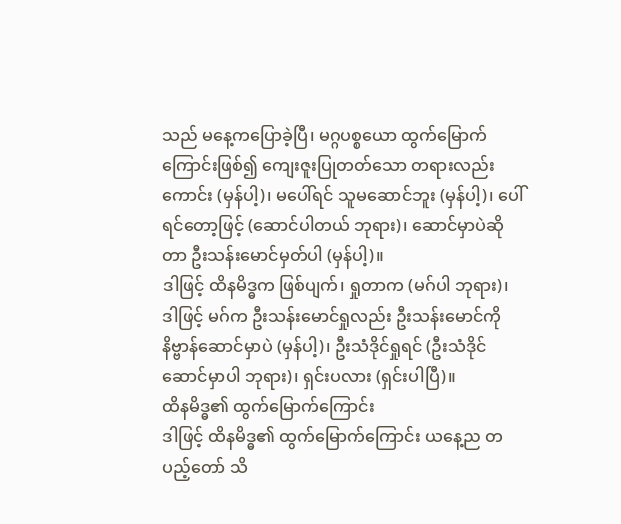သည် မနေ့ကပြောခဲ့ပြီ၊ မဂ္ဂပစ္စယော ထွက်မြောက်ကြောင်းဖြစ်၍ ကျေးဇူးပြုတတ်သော တရားလည်းကောင်း (မှန်ပါ့)၊ မပေါ်ရင် သူမဆောင်ဘူး (မှန်ပါ့)၊ ပေါ်ရင်တော့ဖြင့် (ဆောင်ပါတယ် ဘုရား)၊ ဆောင်မှာပဲဆိုတာ ဦးသန်းမောင်မှတ်ပါ (မှန်ပါ့)။
ဒါဖြင့် ထိနမိဒ္ဓက ဖြစ်ပျက်၊ ရှုတာက (မဂ်ပါ ဘုရား)၊ ဒါဖြင့် မဂ်က ဦးသန်းမောင်ရှုလည်း ဦးသန်းမောင်ကို နိဗ္ဗာန်ဆောင်မှာပဲ (မှန်ပါ့)၊ ဦးသံဒိုင်ရှုရင် (ဦးသံဒိုင် ဆောင်မှာပါ ဘုရား)၊ ရှင်းပလား (ရှင်းပါပြီ)။
ထိနမိဒ္ဓ၏ ထွက်မြောက်ကြောင်း
ဒါဖြင့် ထိနမိဒ္ဓ၏ ထွက်မြောက်ကြောင်း ယနေ့ည တပည့်တော် သိ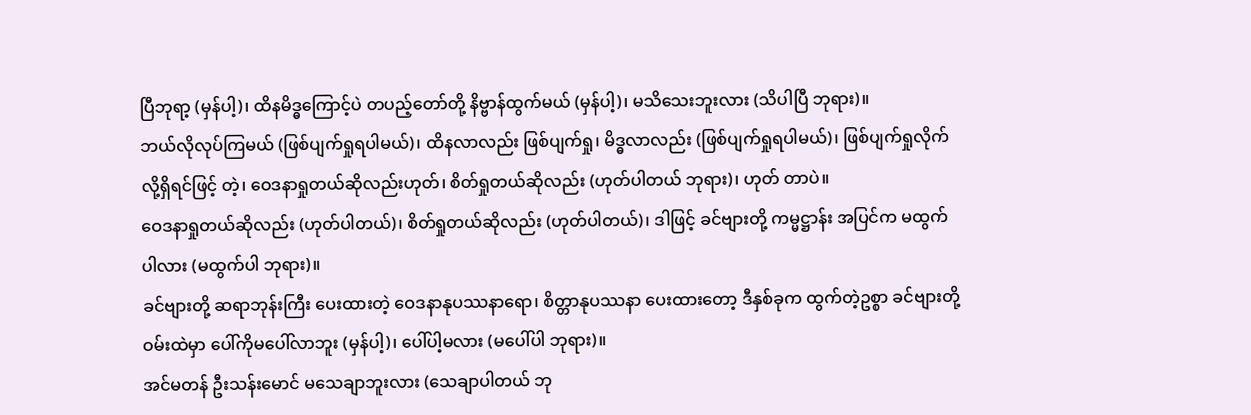ပြီဘုရာ့ (မှန်ပါ့)၊ ထိနမိဒ္ဓကြောင့်ပဲ တပည့်တော်တို့ နိဗ္ဗာန်ထွက်မယ် (မှန်ပါ့)၊ မသိသေးဘူးလား (သိပါပြီ ဘုရား)။
ဘယ်လိုလုပ်ကြမယ် (ဖြစ်ပျက်ရှုရပါမယ်)၊ ထိနလာလည်း ဖြစ်ပျက်ရှု၊ မိဒ္ဓလာလည်း (ဖြစ်ပျက်ရှုရပါမယ်)၊ ဖြစ်ပျက်ရှုလိုက်လို့ရှိရင်ဖြင့် တဲ့၊ ဝေဒနာရှုတယ်ဆိုလည်းဟုတ်၊ စိတ်ရှုတယ်ဆိုလည်း (ဟုတ်ပါတယ် ဘုရား)၊ ဟုတ် တာပဲ။
ဝေဒနာရှုတယ်ဆိုလည်း (ဟုတ်ပါတယ်)၊ စိတ်ရှုတယ်ဆိုလည်း (ဟုတ်ပါတယ်)၊ ဒါဖြင့် ခင်ဗျားတို့ ကမ္မဋ္ဌာန်း အပြင်က မထွက်ပါလား (မထွက်ပါ ဘုရား)။
ခင်ဗျားတို့ ဆရာဘုန်းကြီး ပေးထားတဲ့ ဝေဒနာနုပဿနာရော၊ စိတ္တာနုပဿနာ ပေးထားတော့ ဒီနှစ်ခုက ထွက်တဲ့ဥစ္စာ ခင်ဗျားတို့ဝမ်းထဲမှာ ပေါ်ကိုမပေါ်လာဘူး (မှန်ပါ့)၊ ပေါ်ပါ့မလား (မပေါ်ပါ ဘုရား)။
အင်မတန် ဦးသန်းမောင် မသေချာဘူးလား (သေချာပါတယ် ဘု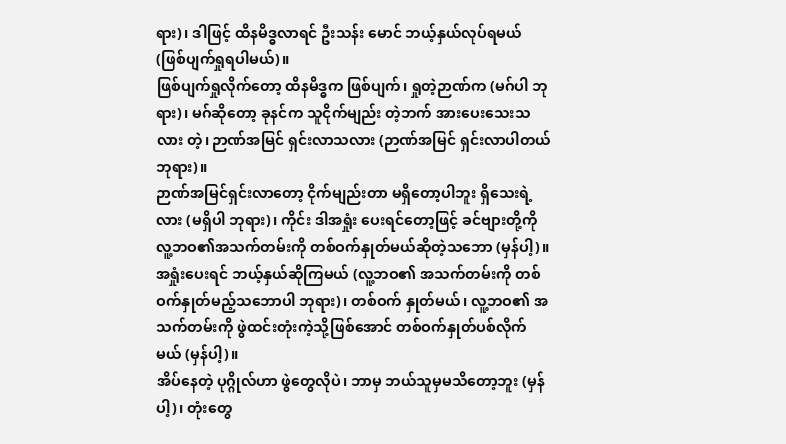ရား)၊ ဒါဖြင့် ထိနမိဒ္ဓလာရင် ဦးသန်း မောင် ဘယ့်နှယ်လုပ်ရမယ် (ဖြစ်ပျက်ရှုရပါမယ်)။
ဖြစ်ပျက်ရှုလိုက်တော့ ထိနမိဒ္ဓက ဖြစ်ပျက်၊ ရှုတဲ့ဉာဏ်က (မဂ်ပါ ဘုရား)၊ မဂ်ဆိုတော့ ခုနင်က သူငိုက်မျည်း တဲ့ဘက် အားပေးသေးသလား တဲ့၊ ဉာဏ်အမြင် ရှင်းလာသလား (ဉာဏ်အမြင် ရှင်းလာပါတယ်ဘုရား)။
ဉာဏ်အမြင်ရှင်းလာတော့ ငိုက်မျည်းတာ မရှိတော့ပါဘူး ရှိသေးရဲ့လား (မရှိပါ ဘုရား)၊ ကိုင်း ဒါအရှုံး ပေးရင်တော့ဖြင့် ခင်ဗျားတို့ကို လူ့ဘဝ၏အသက်တမ်းကို တစ်ဝက်နှုတ်မယ်ဆိုတဲ့သဘော (မှန်ပါ့)။
အရှုံးပေးရင် ဘယ့်နှယ်ဆိုကြမယ် (လူ့ဘဝ၏ အသက်တမ်းကို တစ်ဝက်နှုတ်မည့်သဘောပါ ဘုရား)၊ တစ်ဝက် နှုတ်မယ်၊ လူ့ဘဝ၏ အသက်တမ်းကို ဖွဲထင်းတုံးကဲ့သို့ဖြစ်အောင် တစ်ဝက်နှုတ်ပစ်လိုက်မယ် (မှန်ပါ့)။
အိပ်နေတဲ့ ပုဂ္ဂိုလ်ဟာ ဖွဲတွေလိုပဲ၊ ဘာမှ ဘယ်သူမှမသိတော့ဘူး (မှန်ပါ့)၊ တုံးတွေ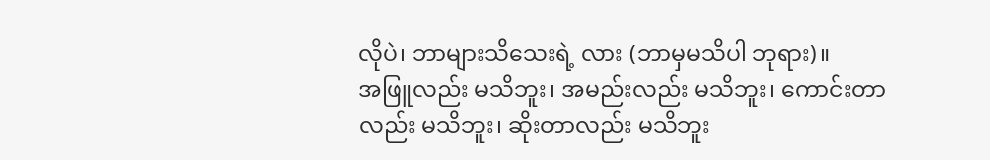လိုပဲ၊ ဘာများသိသေးရဲ့ လား (ဘာမှမသိပါ ဘုရား)။
အဖြူလည်း မသိဘူး၊ အမည်းလည်း မသိဘူး၊ ကောင်းတာလည်း မသိဘူး၊ ဆိုးတာလည်း မသိဘူး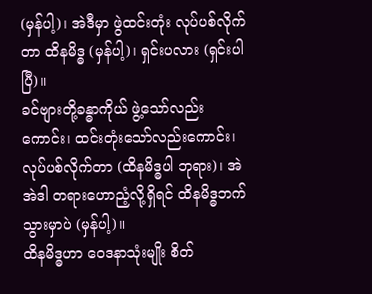(မှန်ပါ့)၊ အဲဒီမှာ ဖွဲထင်းတုံး လုပ်ပစ်လိုက်တာ ထိနမိဒ္ဓ (မှန်ပါ့)၊ ရှင်းပလား (ရှင်းပါပြီ)။
ခင်ဗျားတို့ခန္ဓာကိုယ် ဖွဲ့သော်လည်းကောင်း၊ ထင်းတုံးသော်လည်းကောင်း၊ လုပ်ပစ်လိုက်တာ (ထိနမိဒ္ဓပါ ဘုရား)၊ အဲ အဲဒါ တရားဟောညံ့လို့ရှိရင် ထိနမိဒ္ဓဘက် သွားမှာပဲ (မှန်ပါ့)။
ထိနမိဒ္ဓဟာ ဝေဒနာသုံးမျိုး စိတ်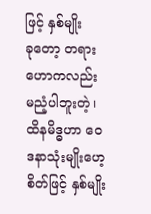ဖြင့် နှစ်မျိုး
ခုတော့ တရားဟောကလည်း မညံ့ပါဘူးတဲ့၊ ထိနမိဒ္ဓဟာ ဝေဒနာသုံးမျိုးဟေ့ စိတ်ဖြင့် နှစ်မျိုး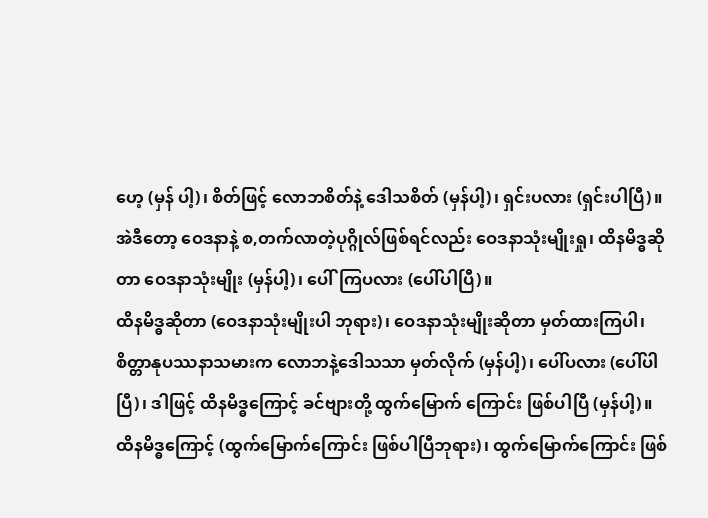ဟေ့ (မှန် ပါ့)၊ စိတ်ဖြင့် လောဘစိတ်နဲ့ ဒေါသစိတ် (မှန်ပါ့)၊ ရှင်းပလား (ရှင်းပါပြီ)။
အဲဒီတော့ ဝေဒနာနဲ့ စ,တက်လာတဲ့ပုဂ္ဂိုလ်ဖြစ်ရင်လည်း ဝေဒနာသုံးမျိုးရှု၊ ထိနမိဒ္ဓဆိုတာ ဝေဒနာသုံးမျိုး (မှန်ပါ့)၊ ပေါ်ကြပလား (ပေါ်ပါပြီ)။
ထိနမိဒ္ဓဆိုတာ (ဝေဒနာသုံးမျိုးပါ ဘုရား)၊ ဝေဒနာသုံးမျိုးဆိုတာ မှတ်ထားကြပါ၊ စိတ္တာနုပဿနာသမားက လောဘနဲ့ဒေါသသာ မှတ်လိုက် (မှန်ပါ့)၊ ပေါ်ပလား (ပေါ်ပါပြီ)၊ ဒါဖြင့် ထိနမိဒ္ဓကြောင့် ခင်ဗျားတို့ ထွက်မြောက် ကြောင်း ဖြစ်ပါပြီ (မှန်ပါ့)။
ထိနမိဒ္ဓကြောင့် (ထွက်မြောက်ကြောင်း ဖြစ်ပါပြီဘုရား)၊ ထွက်မြောက်ကြောင်း ဖြစ်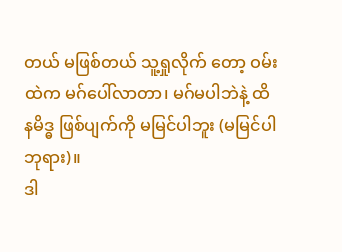တယ် မဖြစ်တယ် သူ့ရှုလိုက် တော့ ဝမ်းထဲက မဂ်ပေါ်လာတာ၊ မဂ်မပါဘဲနဲ့ ထိနမိဒ္ဓ ဖြစ်ပျက်ကို မမြင်ပါဘူး (မမြင်ပါ ဘုရား)။
ဒါ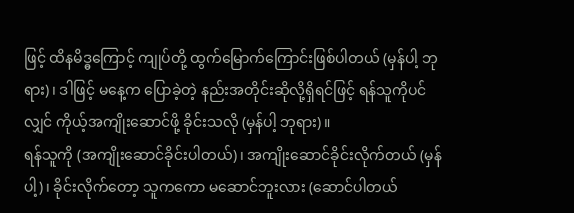ဖြင့် ထိနမိဒ္ဓကြောင့် ကျုပ်တို့ ထွက်မြောက်ကြောင်းဖြစ်ပါတယ် (မှန်ပါ့ ဘုရား)၊ ဒါဖြင့် မနေ့က ပြောခဲ့တဲ့ နည်းအတိုင်းဆိုလို့ရှိရင်ဖြင့် ရန်သူကိုပင်လျှင် ကိုယ့်အကျိုးဆောင်ဖို့ ခိုင်းသလို (မှန်ပါ့ ဘုရား)။
ရန်သူကို (အကျိုးဆောင်ခိုင်းပါတယ်)၊ အကျိုးဆောင်ခိုင်းလိုက်တယ် (မှန်ပါ့)၊ ခိုင်းလိုက်တော့ သူကကော မဆောင်ဘူးလား (ဆောင်ပါတယ်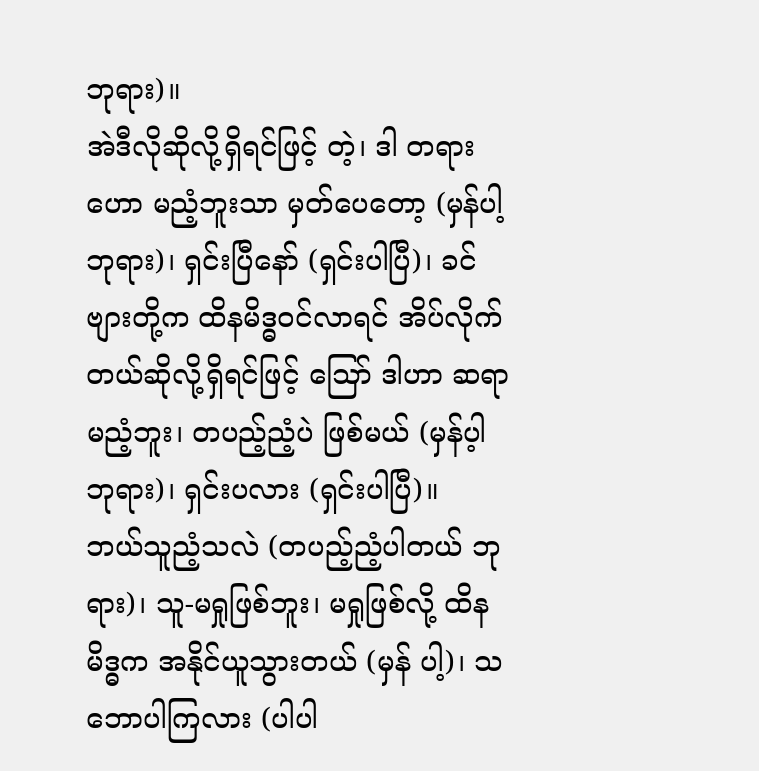ဘုရား)။
အဲဒီလိုဆိုလို့ရှိရင်ဖြင့် တဲ့၊ ဒါ တရားဟော မညံ့ဘူးသာ မှတ်ပေတော့ (မှန်ပါ့ ဘုရား)၊ ရှင်းပြီနော် (ရှင်းပါပြီ)၊ ခင်ဗျားတို့က ထိနမိဒ္ဓဝင်လာရင် အိပ်လိုက်တယ်ဆိုလို့ရှိရင်ဖြင့် ဪ ဒါဟာ ဆရာမညံ့ဘူး၊ တပည့်ညံ့ပဲ ဖြစ်မယ် (မှန်ပ့ါ ဘုရား)၊ ရှင်းပလား (ရှင်းပါပြီ)။
ဘယ်သူညံ့သလဲ (တပည့်ညံ့ပါတယ် ဘုရား)၊ သူ-မရှုဖြစ်ဘူး၊ မရှုဖြစ်လို့ ထိနမိဒ္ဓက အနိုင်ယူသွားတယ် (မှန် ပါ့)၊ သဘောပါကြလား (ပါပါ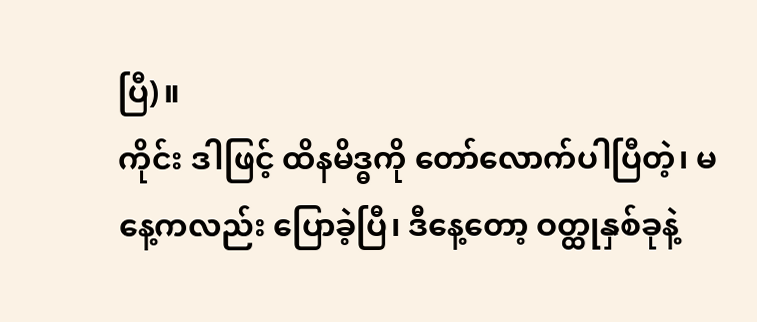ပြီ)။
ကိုင်း ဒါဖြင့် ထိနမိဒ္ဓကို တော်လောက်ပါပြီတဲ့၊ မနေ့ကလည်း ပြောခဲ့ပြီ၊ ဒီနေ့တော့ ဝတ္ထုနှစ်ခုနဲ့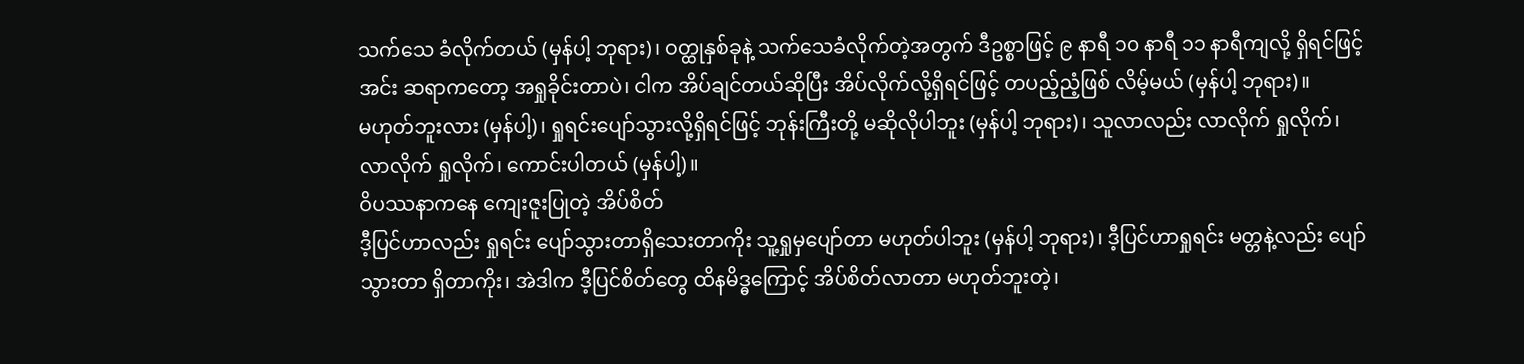သက်သေ ခံလိုက်တယ် (မှန်ပါ့ ဘုရား)၊ ဝတ္ထုနှစ်ခုနဲ့ သက်သေခံလိုက်တဲ့အတွက် ဒီဥစ္စာဖြင့် ၉ နာရီ ၁၀ နာရီ ၁၁ နာရီကျလို့ ရှိရင်ဖြင့် အင်း ဆရာကတော့ အရှုခိုင်းတာပဲ၊ ငါက အိပ်ချင်တယ်ဆိုပြီး အိပ်လိုက်လို့ရှိရင်ဖြင့် တပည့်ညံ့ဖြစ် လိမ့်မယ် (မှန်ပါ့ ဘုရား)။
မဟုတ်ဘူးလား (မှန်ပါ့)၊ ရှုရင်းပျော်သွားလို့ရှိရင်ဖြင့် ဘုန်းကြီးတို့ မဆိုလိုပါဘူး (မှန်ပါ့ ဘုရား)၊ သူလာလည်း လာလိုက် ရှုလိုက်၊ လာလိုက် ရှုလိုက်၊ ကောင်းပါတယ် (မှန်ပါ့)။
ဝိပဿနာကနေ ကျေးဇူးပြုတဲ့ အိပ်စိတ်
ဒီ့ပြင်ဟာလည်း ရှုရင်း ပျော်သွားတာရှိသေးတာကိုး သူ့ရှုမှပျော်တာ မဟုတ်ပါဘူး (မှန်ပါ့ ဘုရား)၊ ဒီ့ပြင်ဟာရှုရင်း မတ္တနဲ့လည်း ပျော်သွားတာ ရှိတာကိုး၊ အဲဒါက ဒီ့ပြင်စိတ်တွေ ထိနမိဒ္ဓကြောင့် အိပ်စိတ်လာတာ မဟုတ်ဘူးတဲ့၊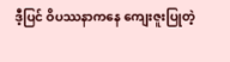ဒီ့ပြင် ဝိပဿနာကနေ ကျေးဇူးပြုတဲ့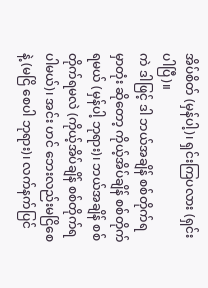အိပ်စိတ် (မှန်ပါ့)၊ ရှင်းကြပလား (ရှင်းပါပြီ)။
ကဲ ဒါဖြင့် ဒါ ဘယ်အချိန် စစ်တိုက်ရမှာတုံး ဆိုတော့ ကိုယ့်အိပ်ချိန် စစ်တိုက်ရမယ် (မှန်ပါ့ ဘုရား)၊ ဘယ်အချိန် စစ်တိုက်ရမလဲ (ကိုယ့်အိပ်ချိန် စစ်တိုက်ရပါမယ်)၊ အင်း ဟင် ဘေးလည်းမငြိစေနဲ့ (မငြိ စေပါ ဘုရား)၊ လက်နက်ပြင်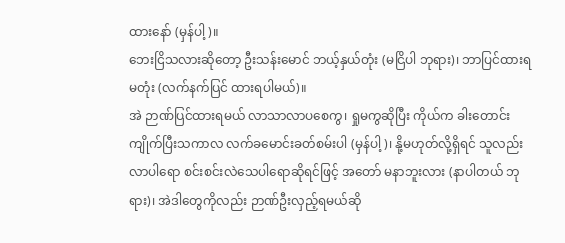ထားနော် (မှန်ပါ့)။
ဘေးငြိသလားဆိုတော့ ဦးသန်းမောင် ဘယ့်နှယ်တုံး (မငြိပါ ဘုရား)၊ ဘာပြင်ထားရမတုံး (လက်နက်ပြင် ထားရပါမယ်)။
အဲ ဉာဏ်ပြင်ထားရမယ် လာသာလာပစေကွ၊ ရှုမကွဆိုပြီး ကိုယ်က ခါးတောင်းကျိုက်ပြီးသကာလ လက်ခမောင်းခတ်စမ်းပါ (မှန်ပါ့)၊ နို့မဟုတ်လို့ရှိရင် သူလည်း လာပါရော စင်းစင်းလဲသေပါရောဆိုရင်ဖြင့် အတော် မနာဘူးလား (နာပါတယ် ဘုရား)၊ အဲဒါတွေကိုလည်း ဉာဏ်ဦးလှည့်ရမယ်ဆို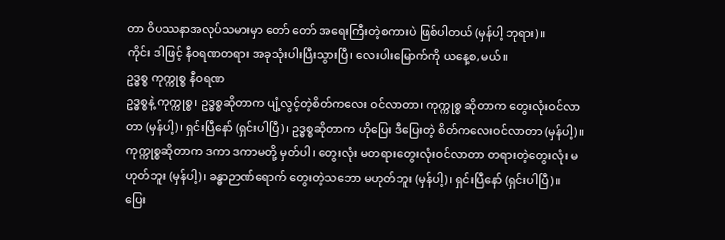တာ ဝိပဿနာအလုပ်သမားမှာ တော် တော် အရေးကြီးတဲ့စကားပဲ ဖြစ်ပါတယ် (မှန်ပါ့ ဘုရား)။
ကိုင်း ဒါဖြင့် နီဝရဏတရား အခုသုံးပါးပြီးသွားပြီ၊ လေးပါးမြောက်ကို ယနေ့စ,မယ်။
ဥဒ္ဓစ္စ ကုက္ကုစ္စ နီဝရဏ
ဥဒ္ဓစ္စနဲ့ ကုက္ကုစ္စ၊ ဥဒ္ဓစ္စဆိုတာက ပျံ့လွင့်တဲ့စိတ်ကလေး ဝင်လာတာ၊ ကုက္ကုစ္စ ဆိုတာက တွေးလုံးဝင်လာတာ (မှန်ပါ့)၊ ရှင်းပြီနော် (ရှင်းပါပြီ)၊ ဥဒ္ဓစ္စဆိုတာက ဟိုပြေး ဒီပြေးတဲ့ စိတ်ကလေးဝင်လာတာ (မှန်ပါ့)။
ကုက္ကုစ္စဆိုတာက ဒကာ ဒကာမတို့ မှတ်ပါ၊ တွေးလုံး မတရားတွေးလုံးဝင်လာတာ တရားတဲ့တွေးလုံး မဟုတ်ဘူး (မှန်ပါ့)၊ ခန္ဓာဉာဏ်ရောက် တွေးတဲ့သဘော မဟုတ်ဘူး (မှန်ပါ့)၊ ရှင်းပြီနော် (ရှင်းပါပြီ)။
ပြေး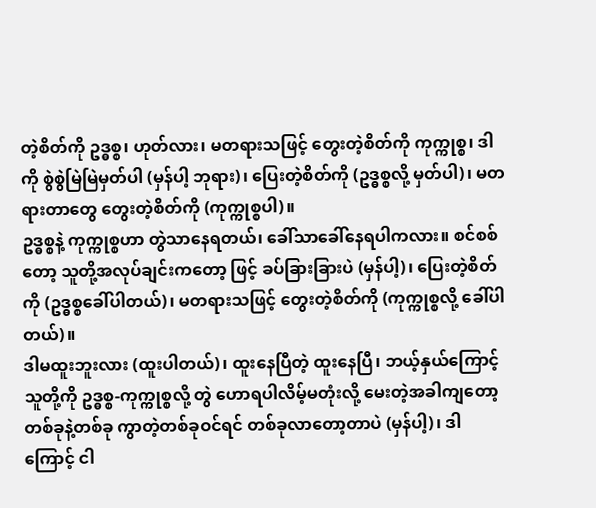တဲ့စိတ်ကို ဥဒ္ဓစ္စ၊ ဟုတ်လား၊ မတရားသဖြင့် တွေးတဲ့စိတ်ကို ကုက္ကုစ္စ၊ ဒါကို စွဲစွဲမြဲမြဲမှတ်ပါ (မှန်ပါ့ ဘုရား)၊ ပြေးတဲ့စိတ်ကို (ဥဒ္ဓစ္စလို့ မှတ်ပါ)၊ မတရားတာတွေ တွေးတဲ့စိတ်ကို (ကုက္ကုစ္စပါ)။
ဥဒ္ဓစ္စနဲ့ ကုက္ကုစ္စဟာ တွဲသာနေရတယ်၊ ခေါ်သာခေါ်နေရပါကလား။ စင်စစ်တော့ သူတို့အလုပ်ချင်းကတော့ ဖြင့် ခပ်ခြားခြားပဲ (မှန်ပါ့)၊ ပြေးတဲ့စိတ်ကို (ဥဒ္ဓစ္စခေါ်ပါတယ်)၊ မတရားသဖြင့် တွေးတဲ့စိတ်ကို (ကုက္ကုစ္စလို့ ခေါ်ပါ တယ်)။
ဒါမထူးဘူးလား (ထူးပါတယ်)၊ ထူးနေပြီတဲ့ ထူးနေပြီ၊ ဘယ့်နှယ်ကြောင့် သူတို့ကို ဥဒ္ဓစ္စ-ကုက္ကုစ္စလို့ တွဲ ဟောရပါလိမ့်မတုံးလို့ မေးတဲ့အခါကျတော့ တစ်ခုနဲ့တစ်ခု ကွာတဲ့တစ်ခုဝင်ရင် တစ်ခုလာတော့တာပဲ (မှန်ပါ့)၊ ဒါကြောင့် ငါ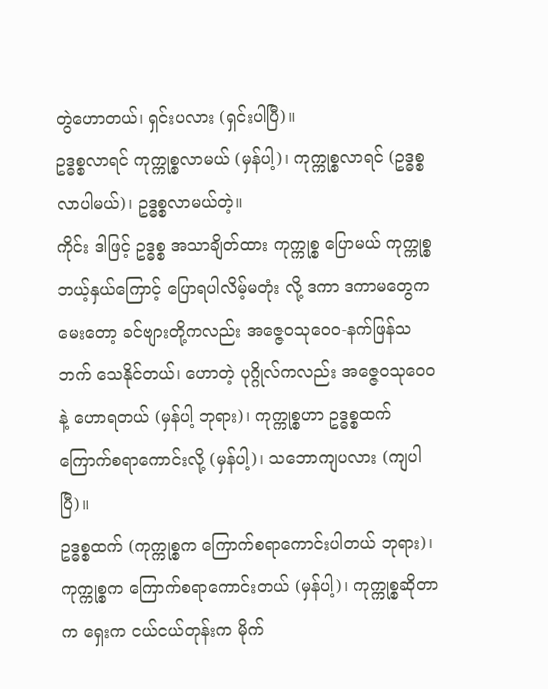တွဲဟောတယ်၊ ရှင်းပလား (ရှင်းပါပြီ)။
ဥဒ္ဓစ္စလာရင် ကုက္ကုစ္စလာမယ် (မှန်ပါ့)၊ ကုက္ကုစ္စလာရင် (ဥဒ္ဓစ္စ လာပါမယ်)၊ ဥဒ္ဓစ္စလာမယ်တဲ့။
ကိုင်း ဒါဖြင့် ဥဒ္ဓစ္စ အသာချိတ်ထား ကုက္ကုစ္စ ပြောမယ် ကုက္ကုစ္စ ဘယ့်နှယ်ကြောင့် ပြောရပါလိမ့်မတုံး လို့ ဒကာ ဒကာမတွေက မေးတော့ ခင်ဗျားတို့ကလည်း အဇ္ဇေဝသုဝေဝ-နက်ဖြန်သဘက် သေနိုင်တယ်၊ ဟောတဲ့ ပုဂ္ဂိုလ်ကလည်း အဇ္ဇေဝသုဝေဝနဲ့ ဟောရတယ် (မှန်ပါ့ ဘုရား)၊ ကုက္ကုစ္စဟာ ဥဒ္ဓစ္စထက် ကြောက်စရာကောင်းလို့ (မှန်ပါ့)၊ သဘောကျပလား (ကျပါပြီ)။
ဥဒ္ဓစ္စထက် (ကုက္ကုစ္စက ကြောက်စရာကောင်းပါတယ် ဘုရား)၊ ကုက္ကုစ္စက ကြောက်စရာကောင်းတယ် (မှန်ပါ့)၊ ကုက္ကုစ္စဆိုတာက ရှေးက ငယ်ငယ်တုန်းက မိုက်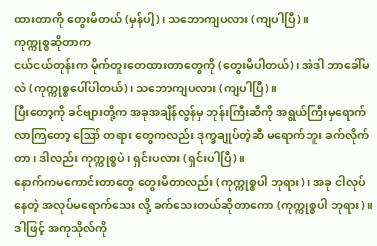ထားတာကို တွေးမိတယ် (မှန်ပါ့)၊ သဘောကျပလား (ကျပါပြီ)။
ကုက္ကုစ္စဆိုတာက
ငယ်ငယ်တုန်းက မိုက်တူးတေထားတာတွေကို (တွေးမိပါတယ်)၊ အဲဒါ ဘာခေါ်မလဲ (ကုက္ကုစ္စပေါ်ပါတယ်)၊ သဘောကျပလား (ကျပါပြီ)။
ပြီးတော့ကို ခင်ဗျားတို့က အခုအချိန်လွန်မှ ဘုန်းကြီးဆီကို အရွယ်ကြီးမှရောက်လာကြတော့ ဪ တရား တွေကလည်း ဒုက္ခချုပ်တဲ့ဆီ မရောက်ဘူး ခက်လိုက်တာ၊ ဒါလည်း ကုက္ကုစ္စပဲ၊ ရှင်းပလား (ရှင်းပါပြီ)။
နောက်ကမကောင်းတာတွေ တွေးမိတာလည်း (ကုက္ကုစ္စပါ ဘုရား)၊ အခု ငါလုပ်နေတဲ့ အလုပ်မရောက်သေး လို့ ခက်သေးတယ်ဆိုတာကော (ကုက္ကုစ္စပါ ဘုရား)။
ဒါဖြင့် အကုသိုလ်ကို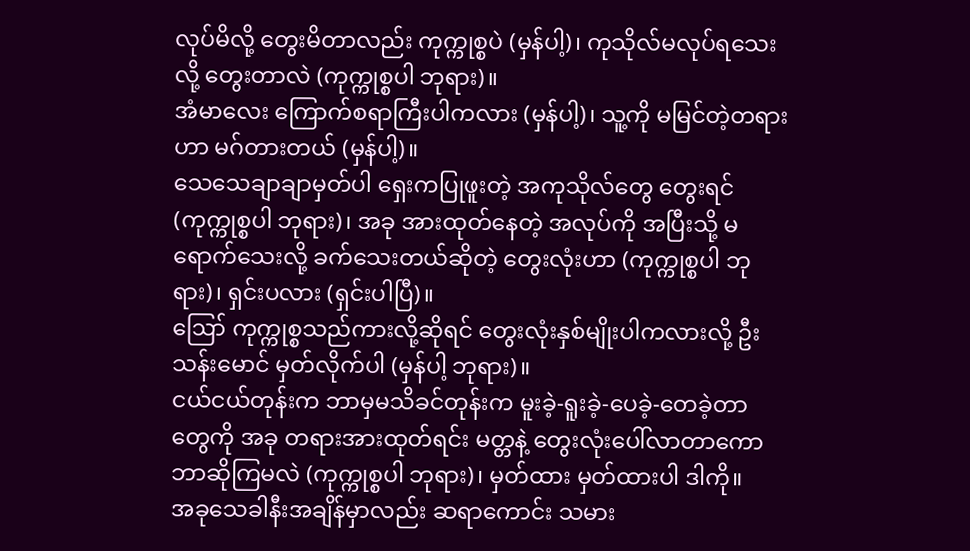လုပ်မိလို့ တွေးမိတာလည်း ကုက္ကုစ္စပဲ (မှန်ပါ့)၊ ကုသိုလ်မလုပ်ရသေးလို့ တွေးတာလဲ (ကုက္ကုစ္စပါ ဘုရား)။
အံမာလေး ကြောက်စရာကြီးပါကလား (မှန်ပါ့)၊ သူ့ကို မမြင်တဲ့တရားဟာ မဂ်တားတယ် (မှန်ပါ့)။
သေသေချာချာမှတ်ပါ ရှေးကပြုဖူးတဲ့ အကုသိုလ်တွေ တွေးရင် (ကုက္ကုစ္စပါ ဘုရား)၊ အခု အားထုတ်နေတဲ့ အလုပ်ကို အပြီးသို့ မရောက်သေးလို့ ခက်သေးတယ်ဆိုတဲ့ တွေးလုံးဟာ (ကုက္ကုစ္စပါ ဘုရား)၊ ရှင်းပလား (ရှင်းပါပြီ)။
ဪ ကုက္ကုစ္စသည်ကားလို့ဆိုရင် တွေးလုံးနှစ်မျိုးပါကလားလို့ ဦးသန်းမောင် မှတ်လိုက်ပါ (မှန်ပါ့ ဘုရား)။
ငယ်ငယ်တုန်းက ဘာမှမသိခင်တုန်းက မူးခဲ့-ရူးခဲ့-ပေခဲ့-တေခဲ့တာတွေကို အခု တရားအားထုတ်ရင်း မတ္တနဲ့ တွေးလုံးပေါ်လာတာကော ဘာဆိုကြမလဲ (ကုက္ကုစ္စပါ ဘုရား)၊ မှတ်ထား မှတ်ထားပါ ဒါကို။
အခုသေခါနီးအချိန်မှာလည်း ဆရာကောင်း သမား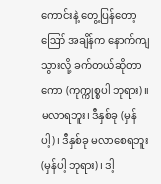ကောင်းနဲ့ တွေ့ပြန်တော့ ဪ အချိန်က နောက်ကျ သွားလို့ ခက်တယ်ဆိုတာကော (ကုက္ကုစ္စပါ ဘုရား)။
မလာရဘူး၊ ဒီနှစ်ခု (မှန်ပါ့)၊ ဒီနှစ်ခု မလာစေရဘူး (မှန်ပါ့ ဘုရား)၊ ဒါ့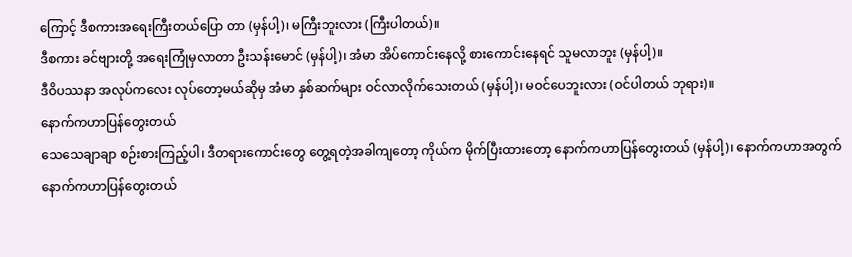ကြောင့် ဒီစကားအရေးကြီးတယ်ပြော တာ (မှန်ပါ့)၊ မကြီးဘူးလား (ကြီးပါတယ်)။
ဒီစကား ခင်ဗျားတို့ အရေးကြုံမှလာတာ ဦးသန်းမောင် (မှန်ပါ့)၊ အံမာ အိပ်ကောင်းနေလို့ စားကောင်းနေရင် သူမလာဘူး (မှန်ပါ့)။
ဒီဝိပဿနာ အလုပ်ကလေး လုပ်တော့မယ်ဆိုမှ အံမာ နှစ်ဆက်များ ဝင်လာလိုက်သေးတယ် (မှန်ပါ့)၊ မဝင်ပေဘူးလား (ဝင်ပါတယ် ဘုရား)။
နောက်ကဟာပြန်တွေးတယ်
သေသေချာချာ စဉ်းစားကြည့်ပါ၊ ဒီတရားကောင်းတွေ တွေ့ရတဲ့အခါကျတော့ ကိုယ်က မိုက်ပြီးထားတော့ နောက်ကဟာပြန်တွေးတယ် (မှန်ပါ့)၊ နောက်ကဟာအတွက် နောက်ကဟာပြန်တွေးတယ်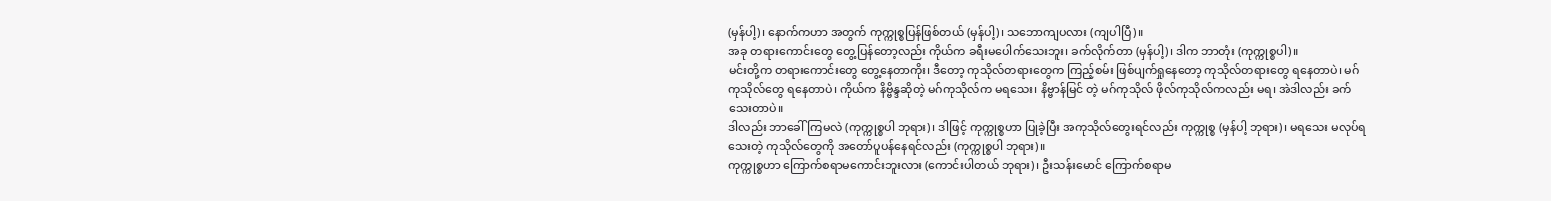(မှန်ပါ့)၊ နောက်ကဟာ အတွက် ကုက္ကုစ္စပြန်ဖြစ်တယ် (မှန်ပါ့)၊ သဘောကျပလား (ကျပါပြီ)။
အခု တရားကောင်းတွေ တွေ့ပြန်တော့လည်း ကိုယ်က ခရီးမပေါက်သေးဘူး၊ ခက်လိုက်တာ (မှန်ပါ့)၊ ဒါက ဘာတုံး (ကုက္ကုစ္စပါ)။
မင်းတို့က တရားကောင်းတွေ တွေ့နေတာကိုး၊ ဒီတော့ ကုသိုလ်တရားတွေက ကြည့်စမ်း ဖြစ်ပျက်ရှုနေတော့ ကုသိုလ်တရားတွေ ရနေတာပဲ၊ မဂ်ကုသိုလ်တွေ ရနေတာပဲ၊ ကိုယ်က နိဗ္ဗိန္ဒဆိုတဲ့ မဂ်ကုသိုလ်က မရသေး၊ နိဗ္ဗာန်မြင် တဲ့ မဂ်ကုသိုလ် ဖိုလ်ကုသိုလ်ကလည်း မရ၊ အဲဒါလည်း ခက်သေးတာပဲ။
ဒါလည်း ဘာခေါ်ကြမလဲ (ကုက္ကုစ္စပါ ဘုရား)၊ ဒါဖြင့် ကုက္ကုစ္စဟာ ပြုခဲ့ပြီး အကုသိုလ်တွေးရင်လည်း ကုက္ကုစ္စ (မှန်ပါ့ ဘုရား)၊ မရသေး မလုပ်ရသေးတဲ့ ကုသိုလ်တွေကို အတော်ပူပန်နေရင်လည်း (ကုက္ကုစ္စပါ ဘုရား)။
ကုက္ကုစ္စဟာ ကြောက်စရာမကောင်းဘူးလား (ကောင်းပါတယ် ဘုရား)၊ ဦးသန်းမောင် ကြောက်စရာမ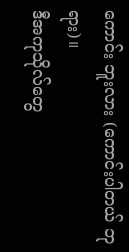ကောင်း ဘူးလား (ကောင်းပါတယ် ဘုရား)။
ဒီအကုသိုလ်တွေ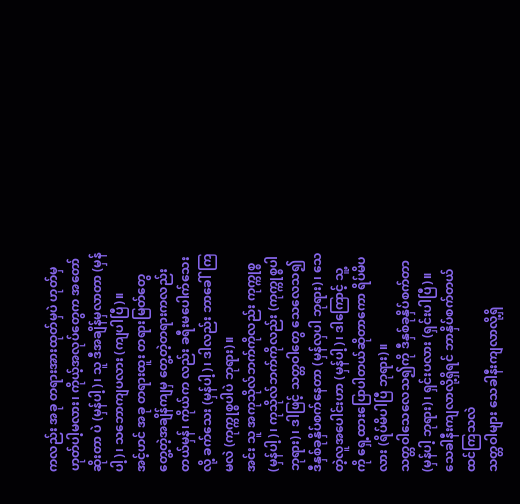ကလည်း အခု တရားအားထုတ်မှပဲ ဟုတ်မှဟုတ်ပါ့မလား၊ ကိုယ့်အလုပ်တွေက အတော်ဆိုးတာ ပဲ (မှန်ပါ့)၊ သူ ဒီအချိန်မှလာတာ (မှန်ပါ့)၊ သဘောကျပလား (ကျပါပြီ)။
အင့်ဟင် အခု တရားထူး တရားမြတ်တွေ တွေ့တဲ့အချိန်ကျမှ တွေ့တဲ့တရားကလည်း တယ်မှန်၊ ကိုယ်က လည်း ခရီးမပေါက်သေးလို့ ခက်သေး (မှန်ပါ့)၊ ဒါလည်း ဘာခေါ်ကြမလဲ (ကုက္ကုစ္စပါပဲ ဘုရား)။
အင်း သူ အကုသိုလ်ဘက်ကိုလည်း ကုက္ကုစ္စ (မှန်ပါ့)၊ ကုသိုလ်ဘက်ကိုလည်း (ကုက္ကုစ္စပါ ဘုရား)၊ ဒါဖြင့် သတ္တဝါတွေ သေလေသ၍ ဒီနှစ်ခုနှိပ်စက်နေတာ (မှန်လှပါ ဘုရား)၊ သေတဲ့လူအပေါင်းဟာ (မှန်ပါ့)၊ ဒါကြောင့် သူ့ ကို ရှေ့ထားပြောပါတယ်ဆိုတာကော ရိပ်မိပလား (ရိပ်မိပါပြီ ဘုရား)။
သတ္တဝါသေလေသ၍ကို ဒီနှစ်ခုနှိပ်စက်တာ (မှန်ပါ့ ဘုရား)၊ ရှင်းပလား (ရှင်းပါပြီ)။
သေခါနီးကျလာလို့ရှိရင် ဘာနှိပ်စက်တယ် ထင်ကြသလဲ
သတ္တဝါများ သေခါနီးကျလာလို့ရှိ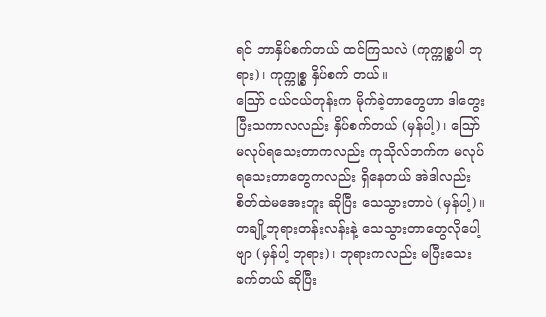ရင် ဘာနှိပ်စက်တယ် ထင်ကြသလဲ (ကုက္ကုစ္စပါ ဘုရား)၊ ကုက္ကုစ္စ နှိပ်စက် တယ်။
ဪ ငယ်ငယ်တုန်းက မိုက်ခဲ့တာတွေဟာ ဒါတွေးပြီးသကာလလည်း နှိပ်စက်တယ် (မှန်ပါ့)၊ ဪ မလုပ်ရသေးတာကလည်း ကုသိုလ်ဘက်က မလုပ်ရသေးတာတွေကလည်း ရှိနေတယ် အဲဒါလည်း စိတ်ထဲမအေးဘူး ဆိုပြီး သေသွားတာပဲ (မှန်ပါ့)။
တချို့ဘုရားတန်းလန်းနဲ့ သေသွားတာတွေလိုပေါ့ဗျာ (မှန်ပါ့ ဘုရား)၊ ဘုရားကလည်း မပြီးသေး ခက်တယ် ဆိုပြီး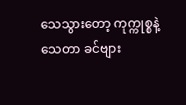သေသွားတော့ ကုက္ကုစ္စနဲ့သေတာ ခင်ဗျား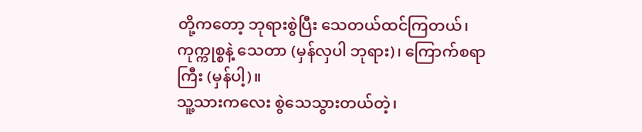တို့ကတော့ ဘုရားစွဲပြီး သေတယ်ထင်ကြတယ်၊ ကုက္ကုစ္စနဲ့ သေတာ (မှန်လှပါ ဘုရား)၊ ကြောက်စရာကြီး (မှန်ပါ့)။
သူ့သားကလေး စွဲသေသွားတယ်တဲ့၊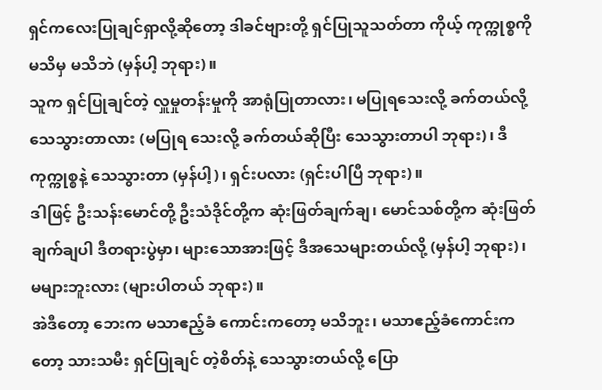ရှင်ကလေးပြုချင်ရှာလို့ဆိုတော့ ဒါခင်ဗျားတို့ ရှင်ပြုသူသတ်တာ ကိုယ့် ကုက္ကုစ္စကို မသိမှ မသိဘဲ (မှန်ပါ့ ဘုရား)။
သူက ရှင်ပြုချင်တဲ့ လှူမှုတန်းမှုကို အာရုံပြုတာလား၊ မပြုရသေးလို့ ခက်တယ်လို့ သေသွားတာလား (မပြုရ သေးလို့ ခက်တယ်ဆိုပြီး သေသွားတာပါ ဘုရား)၊ ဒီကုက္ကုစ္စနဲ့ သေသွားတာ (မှန်ပါ့)၊ ရှင်းပလား (ရှင်းပါပြီ ဘုရား)။
ဒါဖြင့် ဦးသန်းမောင်တို့ ဦးသံဒိုင်တို့က ဆုံးဖြတ်ချက်ချ၊ မောင်သစ်တို့က ဆုံးဖြတ်ချက်ချပါ ဒီတရားပွဲမှာ၊ များသောအားဖြင့် ဒီအသေများတယ်လို့ (မှန်ပါ့ ဘုရား)၊ မများဘူးလား (များပါတယ် ဘုရား)။
အဲဒီတော့ ဘေးက မသာဧည့်ခံ ကောင်းကတော့ မသိဘူး၊ မသာဧည့်ခံကောင်းကတော့ သားသမီး ရှင်ပြုချင် တဲ့စိတ်နဲ့ သေသွားတယ်လို့ ပြော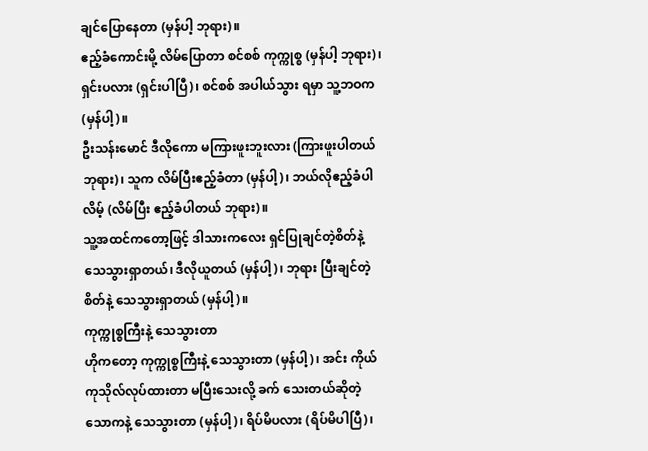ချင်ပြောနေတာ (မှန်ပါ့ ဘုရား)။
ဧည့်ခံကောင်းမို့ လိမ်ပြောတာ စင်စစ် ကုက္ကုစ္စ (မှန်ပါ့ ဘုရား)၊ ရှင်းပလား (ရှင်းပါပြီ)၊ စင်စစ် အပါယ်သွား ရမှာ သူ့ဘဝက (မှန်ပါ့)။
ဦးသန်းမောင် ဒီလိုကော မကြားဖူးဘူးလား (ကြားဖူးပါတယ် ဘုရား)၊ သူက လိမ်ပြီးဧည့်ခံတာ (မှန်ပါ့)၊ ဘယ်လိုဧည့်ခံပါလိမ့် (လိမ်ပြီး ဧည့်ခံပါတယ် ဘုရား)။
သူ့အထင်ကတော့ဖြင့် ဒါသားကလေး ရှင်ပြုချင်တဲ့စိတ်နဲ့ သေသွားရှာတယ်၊ ဒီလိုယူတယ် (မှန်ပါ့)၊ ဘုရား ပြီးချင်တဲ့စိတ်နဲ့ သေသွားရှာတယ် (မှန်ပါ့)။
ကုက္ကုစ္စကြီးနဲ့ သေသွားတာ
ဟိုကတော့ ကုက္ကုစ္စကြီးနဲ့ သေသွားတာ (မှန်ပါ့)၊ အင်း ကိုယ်ကုသိုလ်လုပ်ထားတာ မပြီးသေးလို့ ခက် သေးတယ်ဆိုတဲ့ သောကနဲ့ သေသွားတာ (မှန်ပါ့)၊ ရိပ်မိပလား (ရိပ်မိပါပြီ)၊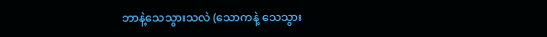ဘာနဲ့သေသွားသလဲ (သောကနဲ့ သေသွား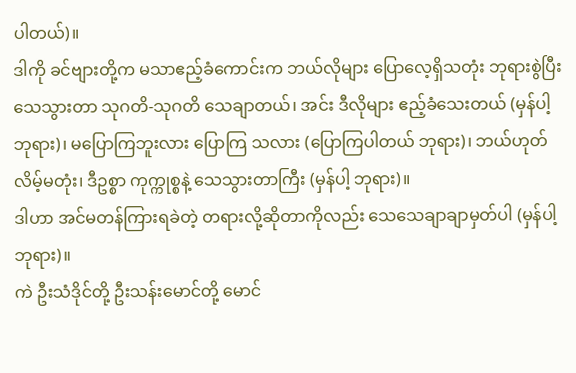ပါတယ်)။
ဒါကို ခင်ဗျားတို့က မသာဧည့်ခံကောင်းက ဘယ်လိုများ ပြောလေ့ရှိသတုံး ဘုရားစွဲပြီး သေသွားတာ သုဂတိ-သုဂတိ သေချာတယ်၊ အင်း ဒီလိုများ ဧည့်ခံသေးတယ် (မှန်ပါ့ ဘုရား)၊ မပြောကြဘူးလား ပြောကြ သလား (ပြောကြပါတယ် ဘုရား)၊ ဘယ်ဟုတ်လိမ့်မတုံး၊ ဒီဥစ္စာ ကုက္ကုစ္စနဲ့ သေသွားတာကြီး (မှန်ပါ့ ဘုရား)။
ဒါဟာ အင်မတန်ကြားရခဲတဲ့ တရားလို့ဆိုတာကိုလည်း သေသေချာချာမှတ်ပါ (မှန်ပါ့ ဘုရား)။
ကဲ ဦးသံဒိုင်တို့ ဦးသန်းမောင်တို့ မောင်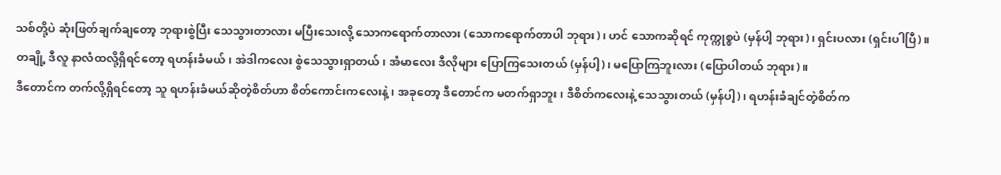သစ်တို့ပဲ ဆုံးဖြတ်ချက်ချတော့ ဘုရားစွဲပြီး သေသွားတာလား မပြီးသေးလို့ သောကရောက်တာလား (သောကရောက်တာပါ ဘုရား)၊ ဟင် သောကဆိုရင် ကုက္ကုစ္စပဲ (မှန်ပါ့ ဘုရား)၊ ရှင်းပလား (ရှင်းပါပြီ)။
တချို့ ဒီလူ နာလံထလို့ရှိရင်တော့ ရဟန်းခံမယ်၊ အဲဒါကလေး စွဲသေသွားရှာတယ်၊ အံမာလေး ဒီလိုများ ပြောကြသေးတယ် (မှန်ပါ့)၊ မပြောကြဘူးလား (ပြောပါတယ် ဘုရား)။
ဒီတောင်က တက်လို့ရှိရင်တော့ သူ ရဟန်းခံမယ်ဆိုတဲ့စိတ်ဟာ စိတ်ကောင်းကလေးနဲ့၊ အခုတော့ ဒီတောင်က မတက်ရှာဘူး၊ ဒီစိတ်ကလေးနဲ့ သေသွားတယ် (မှန်ပါ့)၊ ရဟန်းခံချင်တဲ့စိတ်က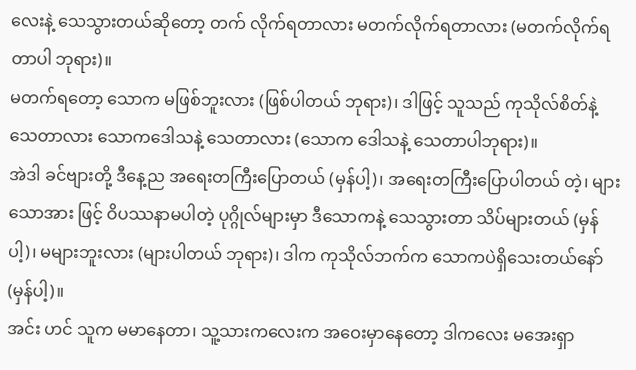လေးနဲ့ သေသွားတယ်ဆိုတော့ တက် လိုက်ရတာလား မတက်လိုက်ရတာလား (မတက်လိုက်ရတာပါ ဘုရား)။
မတက်ရတော့ သောက မဖြစ်ဘူးလား (ဖြစ်ပါတယ် ဘုရား)၊ ဒါဖြင့် သူသည် ကုသိုလ်စိတ်နဲ့ သေတာလား သောကဒေါသနဲ့ သေတာလား (သောက ဒေါသနဲ့ သေတာပါဘုရား)။
အဲဒါ ခင်ဗျားတို့ ဒီနေ့ည အရေးတကြီးပြောတယ် (မှန်ပါ့)၊ အရေးတကြီးပြောပါတယ် တဲ့၊ များသောအား ဖြင့် ဝိပဿနာမပါတဲ့ ပုဂ္ဂိုလ်များမှာ ဒီသောကနဲ့ သေသွားတာ သိပ်များတယ် (မှန်ပါ့)၊ မများဘူးလား (များပါတယ် ဘုရား)၊ ဒါက ကုသိုလ်ဘက်က သောကပဲရှိသေးတယ်နော် (မှန်ပါ့)။
အင်း ဟင် သူက မမာနေတာ၊ သူ့သားကလေးက အဝေးမှာနေတော့ ဒါကလေး မအေးရှာ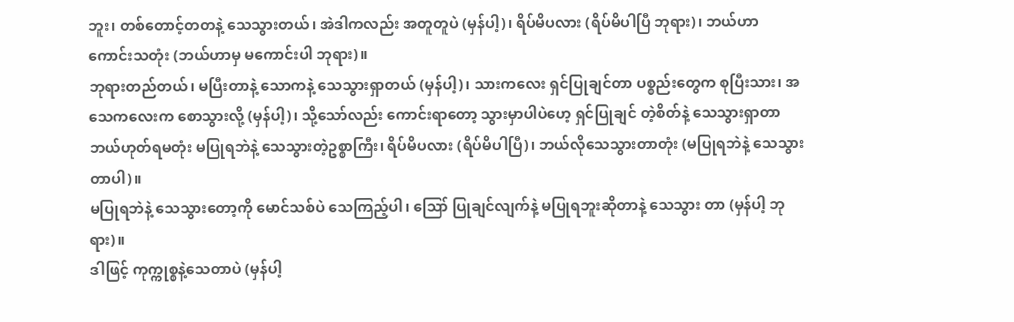ဘူး၊ တစ်တောင့်တတနဲ့ သေသွားတယ်၊ အဲဒါကလည်း အတူတူပဲ (မှန်ပါ့)၊ ရိပ်မိပလား (ရိပ်မိပါပြီ ဘုရား)၊ ဘယ်ဟာ ကောင်းသတုံး (ဘယ်ဟာမှ မကောင်းပါ ဘုရား)။
ဘုရားတည်တယ်၊ မပြီးတာနဲ့ သောကနဲ့ သေသွားရှာတယ် (မှန်ပါ့)၊ သားကလေး ရှင်ပြုချင်တာ ပစ္စည်းတွေက စုပြီးသား၊ အသေကလေးက စောသွားလို့ (မှန်ပါ့)၊ သို့သော်လည်း ကောင်းရာတော့ သွားမှာပါပဲဟေ့ ရှင်ပြုချင် တဲ့စိတ်နဲ့ သေသွားရှာတာ ဘယ်ဟုတ်ရမတုံး မပြုရဘဲနဲ့ သေသွားတဲ့ဥစ္စာကြီး၊ ရိပ်မိပလား (ရိပ်မိပါပြီ)၊ ဘယ်လိုသေသွားတာတုံး (မပြုရဘဲနဲ့ သေသွားတာပါ)။
မပြုရဘဲနဲ့ သေသွားတော့ကို မောင်သစ်ပဲ သေကြည့်ပါ၊ ဪ ပြုချင်လျက်နဲ့ မပြုရဘူးဆိုတာနဲ့ သေသွား တာ (မှန်ပါ့ ဘုရား)။
ဒါဖြင့် ကုက္ကုစ္စနဲ့သေတာပဲ (မှန်ပါ့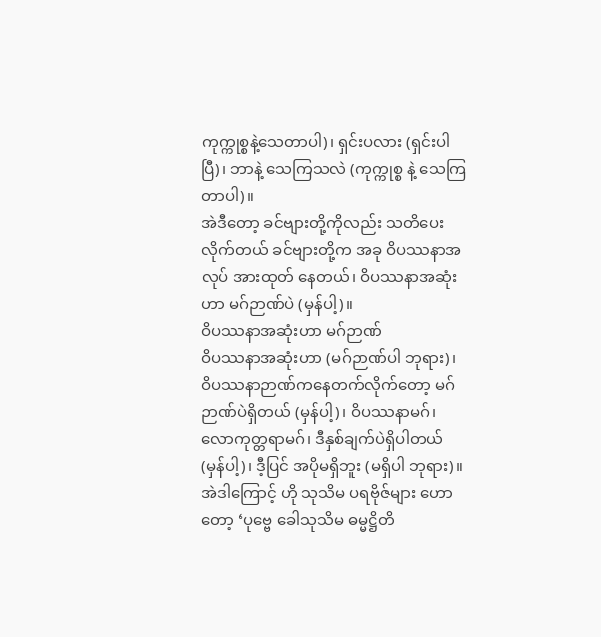ကုက္ကုစ္စနဲ့သေတာပါ)၊ ရှင်းပလား (ရှင်းပါပြီ)၊ ဘာနဲ့ သေကြသလဲ (ကုက္ကုစ္စ နဲ့ သေကြတာပါ)။
အဲဒီတော့ ခင်ဗျားတို့ကိုလည်း သတိပေးလိုက်တယ် ခင်ဗျားတို့က အခု ဝိပဿနာအလုပ် အားထုတ် နေတယ်၊ ဝိပဿနာအဆုံးဟာ မဂ်ဉာဏ်ပဲ (မှန်ပါ့)။
ဝိပဿနာအဆုံးဟာ မဂ်ဉာဏ်
ဝိပဿနာအဆုံးဟာ (မဂ်ဉာဏ်ပါ ဘုရား)၊ ဝိပဿနာဉာဏ်ကနေတက်လိုက်တော့ မဂ်ဉာဏ်ပဲရှိတယ် (မှန်ပါ့)၊ ဝိပဿနာမဂ်၊ လောကုတ္တရာမဂ်၊ ဒီနှစ်ချက်ပဲရှိပါတယ် (မှန်ပါ့)၊ ဒီ့ပြင် အပိုမရှိဘူး (မရှိပါ ဘုရား)။
အဲဒါကြောင့် ဟို သုသိမ ပရဗိုဇ်များ ဟောတော့ ‘ပုဗ္ဗေ ခေါသုသိမ ဓမ္မဋ္ဌိတိ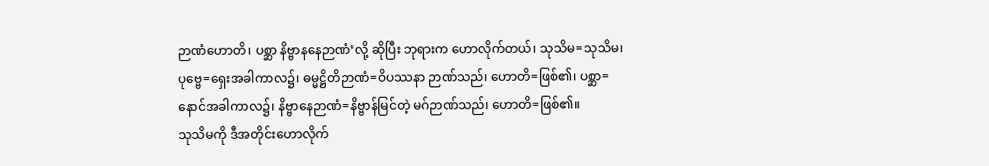ဉာဏံဟောတိ၊ ပစ္ဆာ နိဗ္ဗာနနေဉာဏံ’လို့ ဆိုပြီး ဘုရားက ဟောလိုက်တယ်၊ သုသိမ=သုသိမ၊ ပုဗ္ဗေ=ရှေးအခါကာလ၌၊ ဓမ္မဋ္ဌိတိဉာဏံ=ဝိပဿနာ ဉာဏ်သည်၊ ဟောတိ=ဖြစ်၏၊ ပစ္ဆာ=နောင်အခါကာလ၌၊ နိဗ္ဗာနေဉာဏံ=နိဗ္ဗာန်မြင်တဲ့ မဂ်ဉာဏ်သည်၊ ဟောတိ=ဖြစ်၏။
သုသိမကို ဒီအတိုင်းဟောလိုက်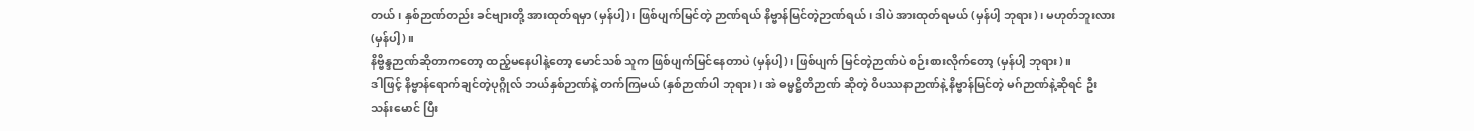တယ်၊ နှစ်ဉာဏ်တည်း ခင်ဗျားတို့ အားထုတ်ရမှာ (မှန်ပါ့)၊ ဖြစ်ပျက်မြင်တဲ့ ဉာဏ်ရယ် နိဗ္ဗာန်မြင်တဲ့ဉာဏ်ရယ်၊ ဒါပဲ အားထုတ်ရမယ် (မှန်ပါ့ ဘုရား)၊ မဟုတ်ဘူးလား (မှန်ပါ့)။
နိဗ္ဗိန္ဒဉာဏ်ဆိုတာကတော့ ထည့်မနေပါနဲ့တော့ မောင်သစ် သူက ဖြစ်ပျက်မြင်နေတာပဲ (မှန်ပါ့)၊ ဖြစ်ပျက် မြင်တဲ့ဉာဏ်ပဲ စဉ်းစားလိုက်တော့ (မှန်ပါ့ ဘုရား)။
ဒါဖြင့် နိဗ္ဗာန်ရောက်ချင်တဲ့ပုဂ္ဂိုလ် ဘယ်နှစ်ဉာဏ်နဲ့ တက်ကြမယ် (နှစ်ဉာဏ်ပါ ဘုရား)၊ အဲ ဓမ္မဋ္ဌိတိဉာဏ် ဆိုတဲ့ ဝိပဿနာဉာဏ်နဲ့ နိဗ္ဗာန်မြင်တဲ့ မဂ်ဉာဏ်နဲ့ဆိုရင် ဦးသန်းမောင် ပြီး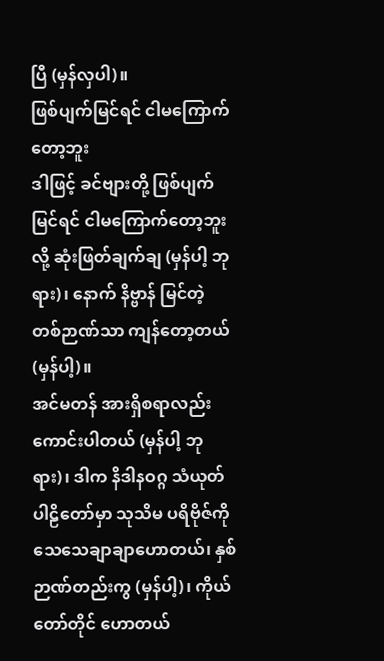ပြီ (မှန်လှပါ)။
ဖြစ်ပျက်မြင်ရင် ငါမကြောက်တော့ဘူး
ဒါဖြင့် ခင်ဗျားတို့ ဖြစ်ပျက်မြင်ရင် ငါမကြောက်တော့ဘူးလို့ ဆုံးဖြတ်ချက်ချ (မှန်ပါ့ ဘုရား)၊ နောက် နိဗ္ဗာန် မြင်တဲ့ တစ်ဉာဏ်သာ ကျန်တော့တယ် (မှန်ပါ့)။
အင်မတန် အားရှိစရာလည်းကောင်းပါတယ် (မှန်ပါ့ ဘုရား)၊ ဒါက နိဒါနဝဂ္ဂ သံယုတ်ပါဠိတော်မှာ သုသိမ ပရိဗိုဇ်ကို သေသေချာချာဟောတယ်၊ နှစ်ဉာဏ်တည်းကွ (မှန်ပါ့)၊ ကိုယ်တော်တိုင် ဟောတယ်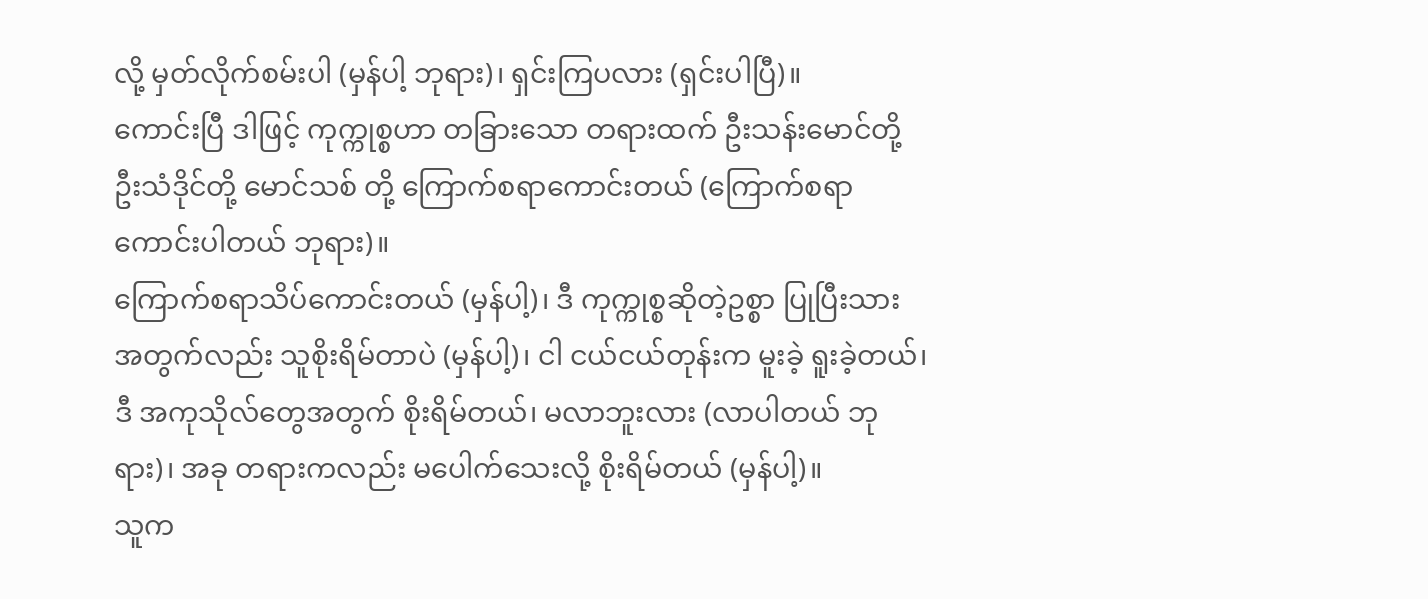လို့ မှတ်လိုက်စမ်းပါ (မှန်ပါ့ ဘုရား)၊ ရှင်းကြပလား (ရှင်းပါပြီ)။
ကောင်းပြီ ဒါဖြင့် ကုက္ကုစ္စဟာ တခြားသော တရားထက် ဦးသန်းမောင်တို့ ဦးသံဒိုင်တို့ မောင်သစ် တို့ ကြောက်စရာကောင်းတယ် (ကြောက်စရာကောင်းပါတယ် ဘုရား)။
ကြောက်စရာသိပ်ကောင်းတယ် (မှန်ပါ့)၊ ဒီ ကုက္ကုစ္စဆိုတဲ့ဥစ္စာ ပြုပြီးသားအတွက်လည်း သူစိုးရိမ်တာပဲ (မှန်ပါ့)၊ ငါ ငယ်ငယ်တုန်းက မူးခဲ့ ရူးခဲ့တယ်၊ ဒီ အကုသိုလ်တွေအတွက် စိုးရိမ်တယ်၊ မလာဘူးလား (လာပါတယ် ဘုရား)၊ အခု တရားကလည်း မပေါက်သေးလို့ စိုးရိမ်တယ် (မှန်ပါ့)။
သူက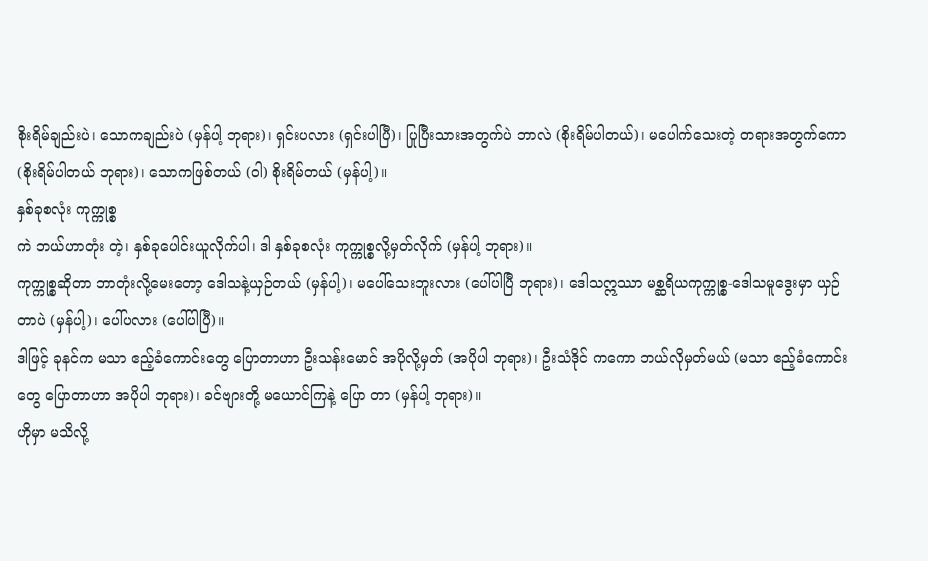စိုးရိမ်ချည်းပဲ၊ သောကချည်းပဲ (မှန်ပါ့ ဘုရား)၊ ရှင်းပလား (ရှင်းပါပြီ)၊ ပြုပြီးသားအတွက်ပဲ ဘာလဲ (စိုးရိမ်ပါတယ်)၊ မပေါက်သေးတဲ့ တရားအတွက်ကော (စိုးရိမ်ပါတယ် ဘုရား)၊ သောကဖြစ်တယ် (ဝါ) စိုးရိမ်တယ် (မှန်ပါ့)။
နှစ်ခုစလုံး ကုက္ကုစ္စ
ကဲ ဘယ်ဟာတုံး တဲ့၊ နှစ်ခုပေါင်းယူလိုက်ပါ၊ ဒါ နှစ်ခုစလုံး ကုက္ကုစ္စလို့မှတ်လိုက် (မှန်ပါ့ ဘုရား)။
ကုက္ကုစ္စဆိုတာ ဘာတုံးလို့မေးတော့ ဒေါသနဲ့ယှဉ်တယ် (မှန်ပါ့)၊ မပေါ်သေးဘူးလား (ပေါ်ပါပြီ ဘုရား)၊ ဒေါသဣဿာ မစ္ဆရိယကုက္ကုစ္စ-ဒေါသမူဒွေးမှာ ယှဉ်တာပဲ (မှန်ပါ့)၊ ပေါ်ပလား (ပေါ်ပါပြီ)။
ဒါဖြင့် ခုနင်က မသာ ဧည့်ခံကောင်းတွေ ပြောတာဟာ ဦးသန်းမောင် အပိုလို့မှတ် (အပိုပါ ဘုရား)၊ ဦးသံဒိုင် ကကော ဘယ်လိုမှတ်မယ် (မသာ ဧည့်ခံကောင်းတွေ ပြောတာဟာ အပိုပါ ဘုရား)၊ ခင်ဗျားတို့ မယောင်ကြနဲ့ ပြော တာ (မှန်ပါ့ ဘုရား)။
ဟိုမှာ မသိလို့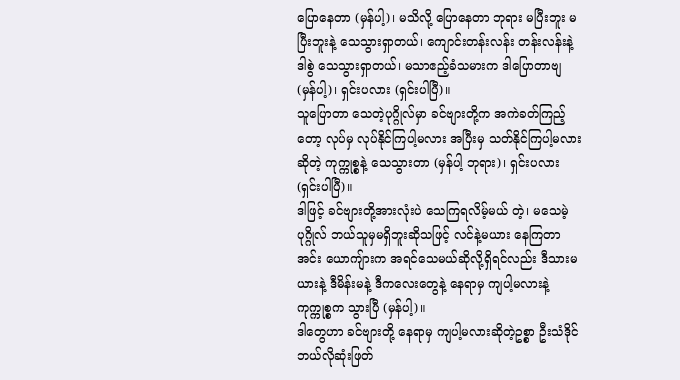ပြောနေတာ (မှန်ပါ့)၊ မသိလို့ ပြောနေတာ ဘုရား မပြီးဘူး မပြီးဘူးနဲ့ သေသွားရှာတယ်၊ ကျောင်းတန်းလန်း တန်းလန်းနဲ့ ဒါစွဲ သေသွားရှာတယ်၊ မသာဧည့်ခံသမားက ဒါပြောတာဗျ (မှန်ပါ့)၊ ရှင်းပလား (ရှင်းပါပြီ)။
သူပြောတာ သေတဲ့ပုဂ္ဂိုလ်မှာ ခင်ဗျားတို့က အကဲခတ်ကြည့်တော့ လုပ်မှ လုပ်နိုင်ကြပါ့မလား အပြီးမှ သတ်နိုင်ကြပါ့မလား ဆိုတဲ့ ကုက္ကုစ္စနဲ့ သေသွားတာ (မှန်ပါ့ ဘုရား)၊ ရှင်းပလား (ရှင်းပါပြီ)။
ဒါဖြင့် ခင်ဗျားတို့အားလုံးပဲ သေကြရလိမ့်မယ် တဲ့၊ မသေမဲ့ပုဂ္ဂိုလ် ဘယ်သူမှမရှိဘူးဆိုသဖြင့် လင်နဲ့မယား နေကြတာ အင်း ယောကျ်ားက အရင်သေမယ်ဆိုလို့ရှိရင်လည်း ဒီသားမယားနဲ့ ဒီမိန်းမနဲ့ ဒီကလေးတွေနဲ့ နေရာမှ ကျပါ့မလားနဲ့ ကုက္ကုစ္စက သွားပြီ (မှန်ပါ့)။
ဒါတွေဟာ ခင်ဗျားတို့ နေရာမှ ကျပါ့မလားဆိုတဲ့ဥစ္စာ ဦးသံဒိုင် ဘယ်လိုဆုံးဖြတ်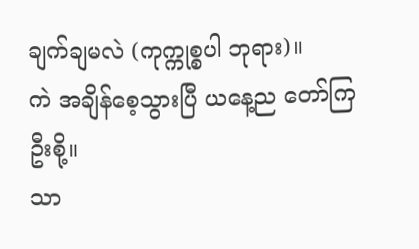ချက်ချမလဲ (ကုက္ကုစ္စပါ ဘုရား)။
ကဲ အချိန်စေ့သွားပြီ ယနေ့ည တော်ကြဦးစို့။
သာ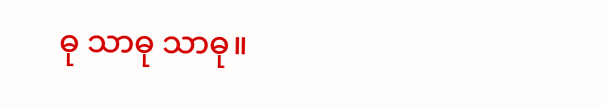ဓု သာဓု သာဓု။